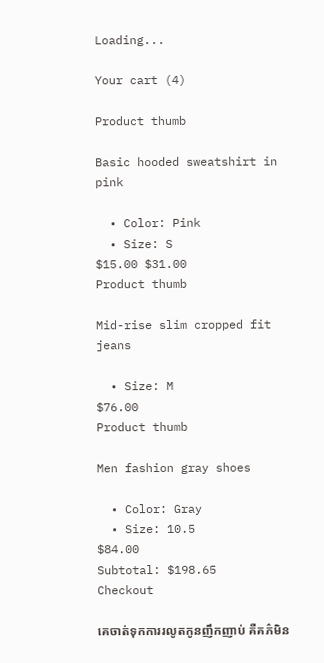Loading...

Your cart (4)

Product thumb

Basic hooded sweatshirt in pink

  • Color: Pink
  • Size: S
$15.00 $31.00
Product thumb

Mid-rise slim cropped fit jeans

  • Size: M
$76.00
Product thumb

Men fashion gray shoes

  • Color: Gray
  • Size: 10.5
$84.00
Subtotal: $198.65
Checkout

គេចាត់ទុកការរលូតកូនញឹកញាប់ គឺគភ៌មិន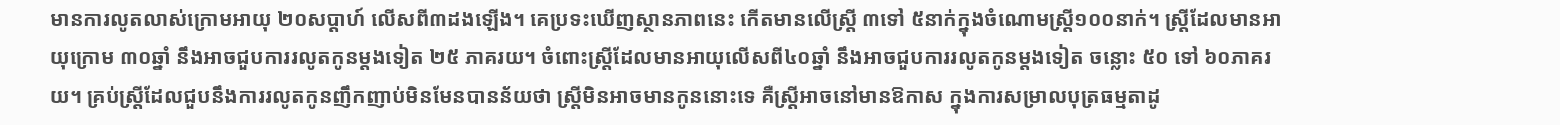មានការលូតលាស់ក្រោមអាយុ ២០សប្តាហ៍ លើសពី៣ដងឡើង។ គេប្រទះឃើញស្ថានភាពនេះ កើតមានលើស្ត្រី ៣ទៅ ៥នាក់ក្នុងចំណោមស្ត្រី១០០នាក់។ ស្ត្រីដែលមានអាយុក្រោម ៣០ឆ្នាំ នឹងអាចជួបការរលូតកូនម្តងទៀត ២៥ ភាគរយ។ ចំពោះស្ត្រីដែលមានអាយុលើសពី៤០ឆ្នាំ នឹងអាចជួបការរលូតកូនម្តងទៀត ចន្លោះ ៥០ ទៅ ៦០ភាគរយ។ គ្រប់ស្ត្រីដែលជួបនឹងការរលូតកូនញឹកញាប់មិនមែនបានន័យថា ស្ត្រីមិនអាចមានកូននោះទេ គឺស្ត្រីអាចនៅមានឱកាស ក្នុងការសម្រាលបុត្រធម្មតាដូ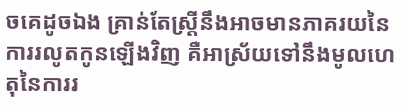ចគេដូចឯង គ្រាន់តែស្ត្រីនឹងអាចមានភាគរយនៃការរលូតកូនឡើងវិញ គឺអាស្រ័យទៅនឹងមូលហេតុនៃការរ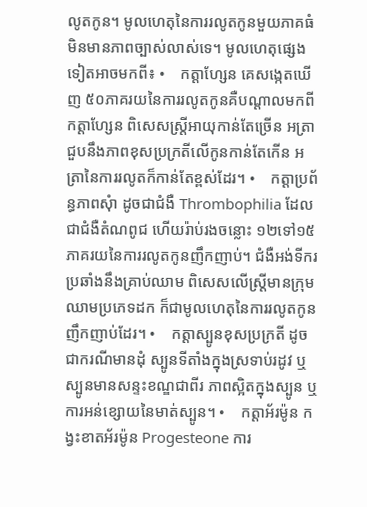លូតកូន។ មូលហេតុនៃការរលូតកូនមួយភាគធំ មិនមានភាពច្បាស់លាស់ទេ។ មូលហេតុផ្សេងទៀតអាចមកពី៖ •    កត្តាហ្សែន គេសង្កេតឃើញ ៥០ភាគរយនៃការរលូតកូនគឺបណ្តាលមកពីកត្តាហ្សែន ពិសេសស្ត្រីអាយុកាន់តែច្រើន អត្រាជួបនឹងភាពខុសប្រក្រតីលើកូនកាន់តែកើន អត្រានៃការរលូតក៏កាន់តែខ្ពស់ដែរ។ •    កត្តាប្រព័ន្ធភាពសុំា ដូចជាជំងឺ Thrombophilia ដែលជាជំងឺតំណពូជ ហើយរ៉ាប់រងចន្លោះ ១២ទៅ១៥ ភាគរយនៃការរលូតកូនញឹកញាប់។ ជំងឺអង់ទីករប្រឆាំងនឹងគ្រាប់ឈាម ពិសេសលើស្ត្រីមានក្រុមឈាមប្រភេទដក ក៏ជាមូលហេតុនៃការរលូតកូនញឹកញាប់ដែរ។ •    កត្តាស្បូនខុសប្រក្រតី ដូចជាករណីមានដុំ ស្បូនទីតាំងក្នុងស្រទាប់រដូវ ឬស្បូនមានសន្ទះខណ្ឌជាពីរ ភាពស្អិតក្នុងស្បូន ឬការអន់ខ្សោយនៃមាត់ស្បូន។ •    កត្តាអ័រម៉ូន កង្វះខាតអ័រម៉ូន Progesteone ការ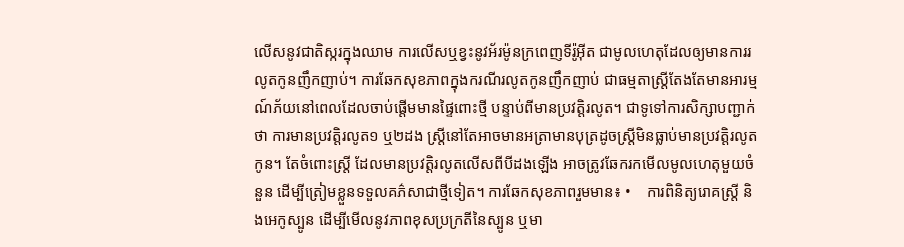លើសនូវជាតិស្ករក្នុងឈាម ការលើសឬខ្វះនូវអ័រម៉ូនក្រពេញទីរ៉ូអុីត ជាមូលហេតុដែលឲ្យមានការរលូតកូនញឹកញាប់។ ការឆែកសុខភាពក្នុងករណីរលូតកូនញឹកញាប់ ជាធម្មតាស្ត្រីតែងតែមានអារម្មណ៍ភ័យនៅពេលដែលចាប់ផ្តើមមានផ្ទៃពោះថ្មី បន្ទាប់ពីមានប្រវត្តិរលូត។ ជាទូទៅការសិក្សាបញ្ជាក់ថា ការមានប្រវត្តិរលូត១ ឬ២ដង ស្ត្រីនៅតែអាចមានអត្រាមានបុត្រដូចស្ត្រីមិនធ្លាប់មានប្រវត្តិរលូតកូន។ តែចំពោះស្ត្រី ដែលមានប្រវត្តិរលូតលើសពីបីដងឡើង អាចត្រូវឆែករកមើលមូលហេតុមួយចំនួន ដើម្បីត្រៀមខ្លួនទទួលគភ៌សាជាថ្មីទៀត។ ការឆែកសុខភាពរួមមាន៖ •    ការពិនិត្យរោគស្រ្តី និងអេកូស្បូន ដើម្បីមើលនូវភាពខុសប្រក្រតីនៃស្បូន ឬមា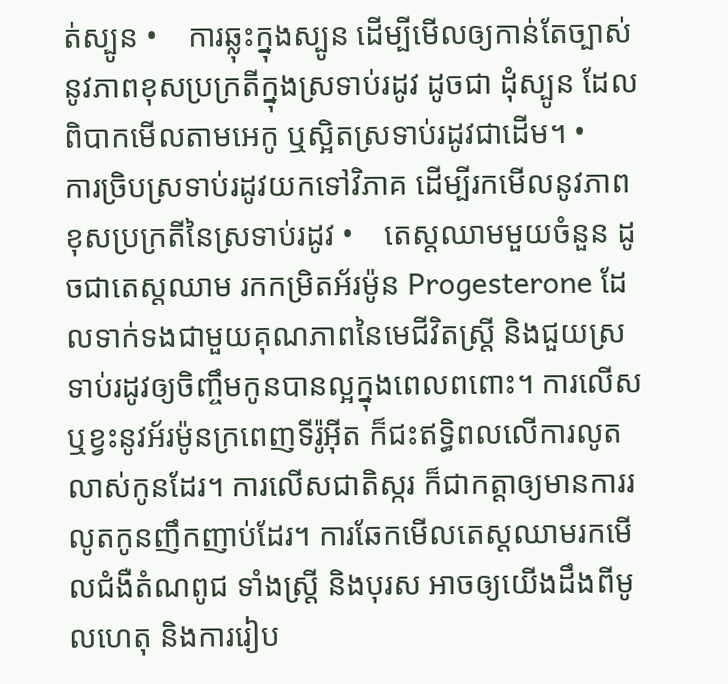ត់ស្បូន •    ការឆ្លុះក្នុងស្បូន ដើម្បីមើលឲ្យកាន់តែច្បាស់នូវភាពខុសប្រក្រតីក្នុងស្រទាប់រដូវ ដូចជា ដុំស្បូន ដែលពិបាកមើលតាមអេកូ ឬស្អិតស្រទាប់រដូវជាដើម។ •    ការច្រិបស្រទាប់រដូវយកទៅវិភាគ ដើម្បីរកមើលនូវភាពខុសប្រក្រតីនៃស្រទាប់រដូវ •    តេស្តឈាមមួយចំនួន ដូចជាតេស្តឈាម រកកម្រិតអ័រម៉ូន Progesterone ដែលទាក់ទងជាមួយគុណភាពនៃមេជីវិតស្ត្រី និងជួយស្រទាប់រដូវឲ្យចិញ្ចឹមកូនបានល្អក្នុងពេលពពោះ។ ការលើស ឬខ្វះនូវអ័រម៉ូនក្រពេញទីរ៉ូអ៊ីត ក៏ជះឥទ្ធិពលលើការលូតលាស់កូនដែរ។ ការលើសជាតិស្ករ ក៏ជាកត្តាឲ្យមានការរលូតកូនញឹកញាប់ដែរ។ ការឆែកមើលតេស្តឈាមរកមើលជំងឺតំណពូជ ទាំងស្ត្រី និងបុរស អាចឲ្យយើងដឹងពីមូលហេតុ និងការរៀប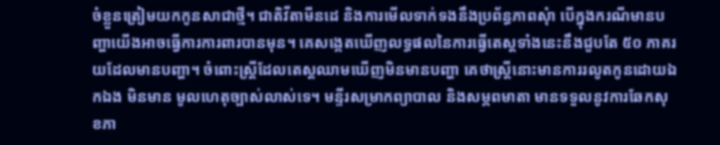ចំខ្លួនត្រៀមយកកូនសាជាថ្មី។ ជាតិវីតាមីនដេ និងការមើលទាក់ទងនឹងប្រព័ន្ធភាពសុំា បើក្នុងករណីមានបញ្ហាយើងអាចធ្វើការការពារបានមុន។ គេសង្កេតឃើញលទ្ធផលនៃការធ្វើតេស្តទាំងនេះនឹងជួបតែ ៥០ ភាគរយដែលមានបញ្ហា។ ចំពោះស្ត្រីដែលតេស្តឈាមឃើញមិនមានបញ្ហា គេថាស្ត្រីនោះមានការរលូតកូនដោយឯកឯង មិនមាន មូលហេតុច្បាស់លាស់ទេ។ មន្ទីរសម្រាកព្យាបាល និងសម្ភពមាតា មានទទួលនូវការឆែកសុខភា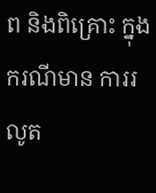ព និងពិគ្រោះ ក្នុងករណីមាន ការរលូត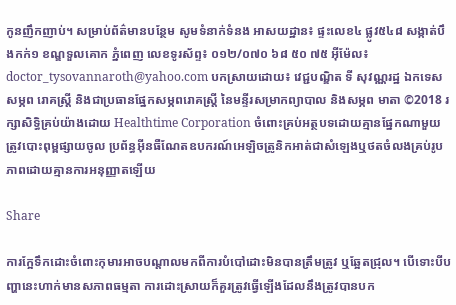កូនញឹកញាប់។ សម្រាប់ព័ត៌មានបន្ថែម សូមទំនាក់ទំនង អាសយដ្ឋាន៖ ផ្ទះលេខ៤ ផ្លូវ៥៤៨ សង្កាត់បឹងកក់១ ខណ្ឌទួលគោក ភ្នំពេញ លេខទូរស័ព្ទ៖ ០១២/០៧០ ៦៨ ៥០ ៧៥ អ៊ីម៉ែល៖  doctor_tysovannaroth@yahoo.com បកស្រាយដោយ៖ វេជ្ជបណ្ឌិត ទី សុវណ្ណរដ្ឋ ឯកទេសសម្ភព រោគស្ត្រី និងជាប្រធានផ្នែកសម្ភពរោគស្ត្រី នៃមន្ទីរសម្រាកព្យាបាល និងសម្ភព មាតា ©2018 រក្សាសិទ្ធិគ្រប់យ៉ាងដោយ Healthtime Corporation ចំពោះគ្រប់អត្ថបទដោយគ្មានផ្នែកណាមួយត្រូវបោះពុម្ពផ្សាយចូល ប្រព័ន្ធអ៊ីនធឺណែតឧបករណ៍អេឡិចត្រូនិកអាត់ជាសំឡេងឬថតចំលងគ្រប់រូបភាពដោយគ្មានការអនុញ្ញាតឡើយ

Share

ការក្អែទឹកដោះចំពោះកុមារអាចបណ្តាលមកពីការបំបៅដោះមិនបានត្រឹមត្រូវ ឬឆ្អែតជ្រុល។ បើទោះបីបញ្ហានេះហាក់មានសភាពធម្មតា ការដោះស្រាយក៏គួរត្រូវធ្វើឡើងដែលនឹងត្រូវបានបក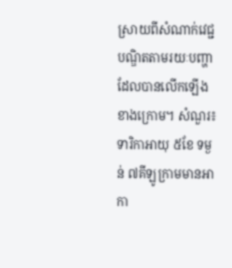ស្រាយពីសំណាក់វេជ្ជបណ្ឌិតតាមរយៈបញ្ហាដែលបានលើកឡើងខាងក្រោម។ សំណួរ៖ ទារិកាអាយុ ៥ខែ ទម្ងន់ ៧គីឡូក្រាមមានអាកា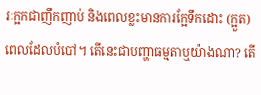រៈក្អកជាញឹកញាប់ និងពេលខ្លះមានការក្អែទឹកដោះ (ក្អួត) ពេលដែលបំបៅ។ តើនេះជាបញ្ហាធម្មតាឬយ៉ាងណា? តើ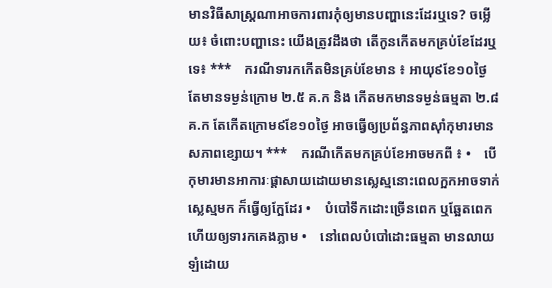មានវិធីសាស្ត្រណាអាចការពារកុំឲ្យមានបញ្ហានេះដែរឬទេ? ចម្លើយ៖ ចំពោះបញ្ហានេះ យើងត្រូវដឹងថា តើកូនកើតមកគ្រប់ខែដែរឬទេ៖ ***    ករណីទារកកើតមិនគ្រប់ខែមាន ៖ អាយុ៩ខែ១០ថ្ងៃ តែមានទម្ងន់ក្រោម ២.៥ គ.ក និង កើតមកមានទម្ងន់ធម្មតា ២.៨ គ.ក តែកើតក្រោម៩ខែ១០ថ្ងៃ អាចធ្វើឲ្យប្រព័ន្ធភាពស៊ាំកុមារមានសភាពខ្សោយ។ ***    ករណីកើតមកគ្រប់ខែអាចមកពី ៖ •    បើកុមារមានអាការៈផ្តាសាយដោយមានស្លេស្មនោះពេលក្អកអាចទាក់ស្លេស្មមក ក៏ធ្វើឲ្យក្អែដែរ •    បំបៅទឹកដោះច្រើនពេក ឬឆ្អែតពេក ហើយឲ្យទារកគេងភ្លាម •    នៅពេលបំបៅដោះធម្មតា មានលាយឡំដោយ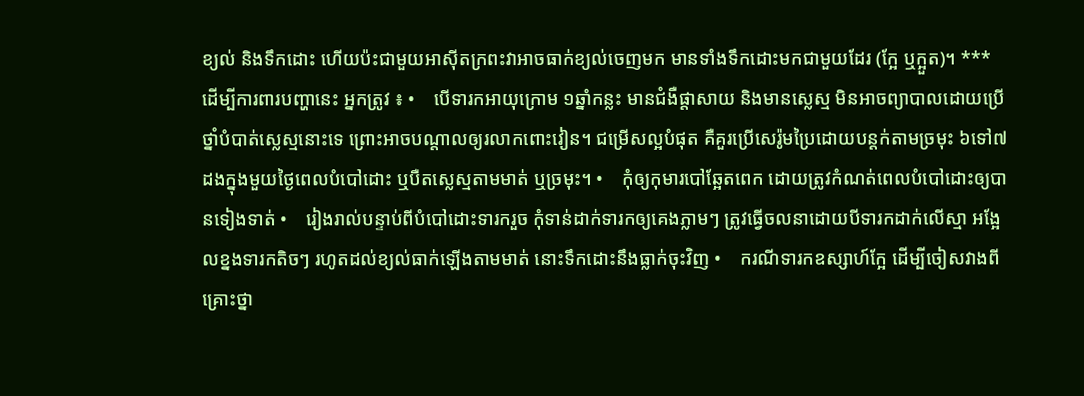ខ្យល់ និងទឹកដោះ ហើយប៉ះជាមួយអាស៊ីតក្រពះវាអាចធាក់ខ្យល់ចេញមក មានទាំងទឹកដោះមកជាមួយដែរ (ក្អែ ឬក្អួត)។ ***    ដើម្បីការពារបញ្ហានេះ អ្នកត្រូវ ៖ •    បើទារកអាយុក្រោម ១ឆ្នាំកន្លះ មានជំងឺផ្តាសាយ និងមានស្លេស្ម មិនអាចព្យាបាលដោយប្រើថ្នាំបំបាត់ស្លេស្មនោះទេ ព្រោះអាចបណ្តាលឲ្យរលាកពោះវៀន។ ជម្រើសល្អបំផុត គឺគួរប្រើសេរ៉ូមប្រៃដោយបន្តក់តាមច្រមុះ ៦ទៅ៧ដងក្នុងមួយថ្ងៃពេលបំបៅដោះ ឬបឺតស្លេស្មតាមមាត់ ឬច្រមុះ។ •    កុំឲ្យកុមារបៅឆ្អែតពេក ដោយត្រូវកំណត់ពេលបំបៅដោះឲ្យបានទៀងទាត់ •    រៀងរាល់បន្ទាប់ពីបំបៅដោះទារករួច កុំទាន់ដាក់ទារកឲ្យគេងភ្លាមៗ ត្រូវធ្វើចលនាដោយបីទារកដាក់លើស្មា អង្អែលខ្នងទារកតិចៗ រហូតដល់ខ្យល់ធាក់ឡើងតាមមាត់ នោះទឹកដោះនឹងធ្លាក់ចុះវិញ •    ករណីទារកឧស្សាហ៍ក្អែ ដើម្បីចៀសវាងពីគ្រោះថ្នា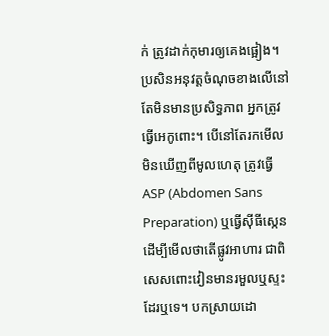ក់ ត្រូវដាក់កុមារឲ្យគេងផ្អៀង។ ប្រសិនអនុវត្តចំណុចខាងលើនៅតែមិនមានប្រសិទ្ធភាព អ្នកត្រូវធ្វើអេកូពោះ។ បើនៅតែរកមើលមិនឃើញពីមូលហេតុ ត្រូវធ្វើ ASP (Abdomen Sans Preparation) ឬធ្វើស៊ីធីស្កេន ដើម្បីមើលថាតើផ្លូវអាហារ ជាពិសេសពោះវៀនមានរមួលឬស្ទះដែរឬទេ។ បកស្រាយដោ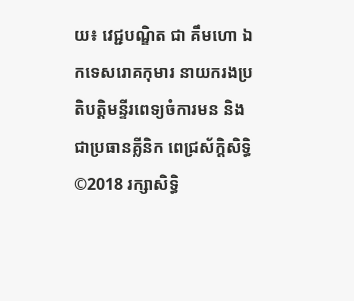យ៖ វេជ្ជបណ្ឌិត ជា គឹមហោ ឯកទេសរោគកុមារ នាយករងប្រតិបត្តិមន្ទីរពេទ្យចំការមន និងជាប្រធានគ្លីនិក ពេជ្រស័ក្តិសិទ្ធិ ©2018 រក្សាសិទ្ធិ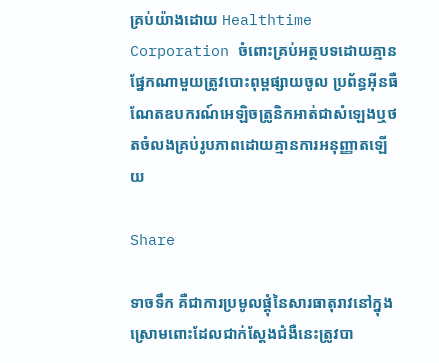គ្រប់យ៉ាងដោយ Healthtime Corporation ចំពោះគ្រប់អត្ថបទដោយគ្មានផ្នែកណាមួយត្រូវបោះពុម្ពផ្សាយចូល ប្រព័ន្ធអ៊ីនធឺណែតឧបករណ៍អេឡិចត្រូនិកអាត់ជាសំឡេងឬថតចំលងគ្រប់រូបភាពដោយគ្មានការអនុញ្ញាតឡើយ

Share

ទាចទឹក គឺជាការប្រមូលផ្តុំនៃសារធាតុរាវនៅក្នុងស្រោមពោះដែលជាក់ស្តែងជំងឺនេះត្រូវបា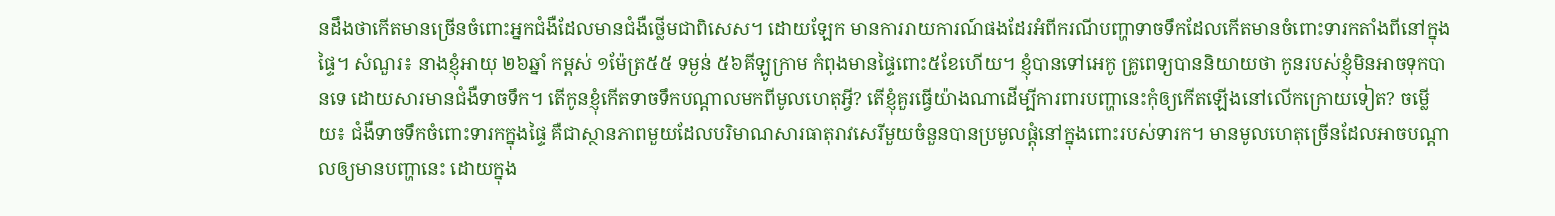នដឹងថាកើតមានច្រើនចំពោះអ្នកជំងឺដែលមានជំងឺថ្លើមជាពិសេស។ ដោយឡែក មានការរាយការណ៍ផងដែរអំពីករណីបញ្ហាទាចទឹកដែលកើតមានចំពោះទារកតាំងពីនៅក្នុងផ្ទៃ។ សំណួរ៖ នាងខ្ញុំអាយុ ២៦ឆ្នាំ កម្ពស់ ១ម៉ែត្រ៥៥ ទម្ងន់ ៥៦គីឡូក្រាម កំពុងមានផ្ទៃពោះ៥ខែហើយ។ ខ្ញុំបានទៅអេកូ គ្រូពេទ្យបាននិយាយថា កូនរបស់ខ្ញុំមិនអាចទុកបានទេ ដោយសារមានជំងឺទាចទឹក។ តើកូនខ្ញុំកើតទាចទឹកបណ្តាលមកពីមូលហេតុអ្វី? តើខ្ញុំគួរធ្វើយ៉ាងណាដើម្បីការពារបញ្ហានេះកុំឲ្យកើតឡើងនៅលើកក្រោយទៀត? ចម្លើយ៖ ជំងឺទាចទឹកចំពោះទារកក្នុងផ្ទៃ គឺជាស្ថានភាពមួយដែលបរិមាណសារធាតុរាវសេរីមួយចំនួនបានប្រមូលផ្តុំនៅក្នុងពោះរបស់ទារក។ មានមូលហេតុច្រើនដែលអាចបណ្តាលឲ្យមានបញ្ហានេះ ដោយក្នុង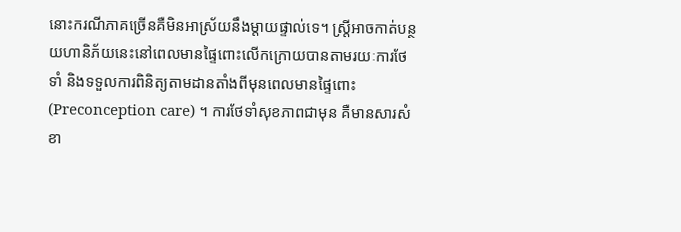នោះករណីភាគច្រើនគឺមិនអាស្រ័យនឹងម្តាយផ្ទាល់ទេ។ ស្ត្រីអាចកាត់បន្ថយហានិភ័យនេះនៅពេលមានផ្ទៃពោះលើកក្រោយបានតាមរយៈការថែទាំ និងទទួលការពិនិត្យតាមដានតាំងពីមុនពេលមានផ្ទៃពោះ (Preconception care) ។ ការថែទាំសុខភាពជាមុន គឺមានសារសំខា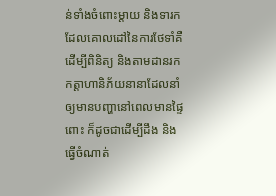ន់ទាំងចំពោះម្តាយ និងទារកដែលគោលដៅនៃការថែទាំគឺដើម្បីពិនិត្យ និងតាមដានរកកត្តាហានិភ័យនានាដែលនាំឲ្យមានបញ្ហានៅពេលមានផ្ទៃពោះ ក៏ដូចជាដើម្បីដឹង និងធ្វើចំណាត់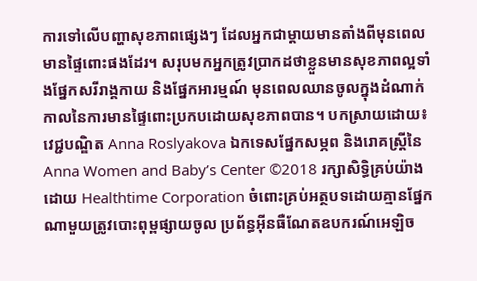ការទៅលើបញ្ហាសុខភាពផ្សេងៗ ដែលអ្នកជាម្តាយមានតាំងពីមុនពេលមានផ្ទៃពោះផងដែរ។ សរុបមកអ្នកត្រូវប្រាកដថាខ្លួនមានសុខភាពល្អទាំងផ្នែកសរីរាង្គកាយ និងផ្នែកអារម្មណ៍ មុនពេលឈានចូលក្នុងដំណាក់កាលនៃការមានផ្ទៃពោះប្រកបដោយសុខភាពបាន។ បកស្រាយដោយ៖ វេជ្ជបណ្ឌិត Anna Roslyakova ឯកទេសផ្នែកសម្ភព និងរោគស្ត្រីនៃ Anna Women and Baby’s Center ©2018 រក្សាសិទ្ធិគ្រប់យ៉ាងដោយ Healthtime Corporation ចំពោះគ្រប់អត្ថបទដោយគ្មានផ្នែកណាមួយត្រូវបោះពុម្ពផ្សាយចូល ប្រព័ន្ធអ៊ីនធឺណែតឧបករណ៍អេឡិច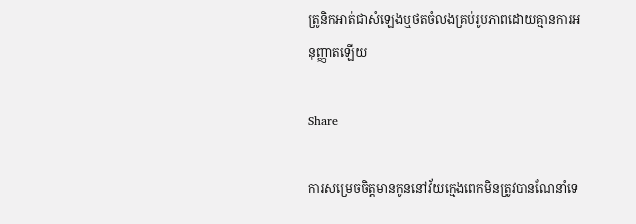ត្រូនិកអាត់ជាសំឡេងឬថតចំលងគ្រប់រូបភាពដោយគ្មានការអនុញ្ញាតឡើយ

Share

ការសម្រេចចិត្តមានកូននៅវ័យក្មេងពេកមិនត្រូវបានណែនាំទេ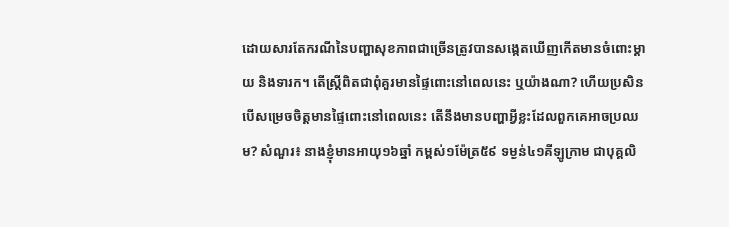ដោយសារតែករណីនៃបញ្ហាសុខភាពជាច្រើនត្រូវបានសង្កេតឃើញកើតមានចំពោះម្តាយ និងទារក។ តើស្ត្រីពិតជាពុំគួរមានផ្ទៃពោះនៅពេលនេះ ឬយ៉ាងណា? ហើយប្រសិនបើសម្រេចចិត្តមានផ្ទៃពោះនៅពេលនេះ តើនឹងមានបញ្ហាអ្វីខ្លះដែលពួកគេអាចប្រឈម? សំណួរ៖ នាងខ្ញុំមានអាយុ១៦ឆ្នាំ កម្ពស់១ម៉ែត្រ៥៩ ទម្ងន់៤១គីឡូក្រាម ជាបុគ្គលិ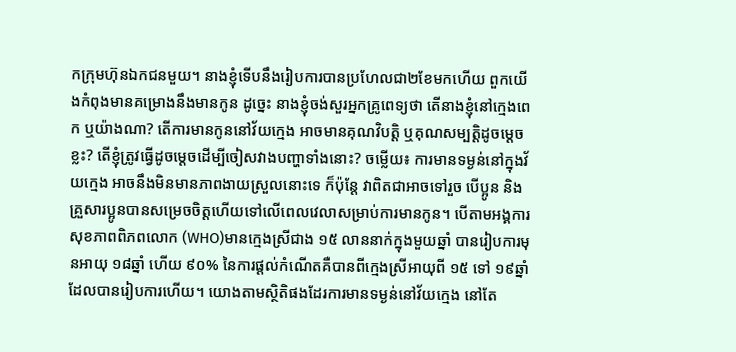កក្រុមហ៊ុនឯកជនមួយ។ នាងខ្ញុំទើបនឹងរៀបការបានប្រហែលជា២ខែមកហើយ ពួកយើងកំពុងមានគម្រោងនឹងមានកូន ដូច្នេះ នាងខ្ញុំចង់សួរអ្នកគ្រូពេទ្យថា តើនាងខ្ញុំនៅក្មេងពេក ឬយ៉ាងណា? តើការមានកូននៅវ័យក្មេង អាចមានគុណវិបត្តិ ឬគុណសម្បត្តិដូចម្តេចខ្លះ? តើខ្ញុំត្រូវធ្វើដូចម្តេចដើម្បីចៀសវាងបញ្ហាទាំងនោះ? ចម្លើយ៖ ការមានទម្ងន់នៅក្នុងវ័យក្មេង អាចនឹងមិនមានភាពងាយស្រួលនោះទេ ក៏ប៉ុន្តែ វាពិតជាអាចទៅរួច បើប្អូន និងគ្រួសារប្អូនបានសម្រេចចិត្តហើយទៅលើពេលវេលាសម្រាប់ការមានកូន។ បើតាមអង្គការសុខភាពពិភពលោក (WHO)មានក្មេងស្រីជាង ១៥ លាននាក់ក្នុងមួយឆ្នាំ បានរៀបការមុនអាយុ ១៨ឆ្នាំ ហើយ ៩០% នៃការផ្តល់កំណើតគឺបានពីក្មេងស្រីអាយុពី ១៥ ទៅ ១៩ឆ្នាំដែលបានរៀបការហើយ។ យោងតាមស្ថិតិផងដែរការមានទម្ងន់នៅវ័យក្មេង នៅតែ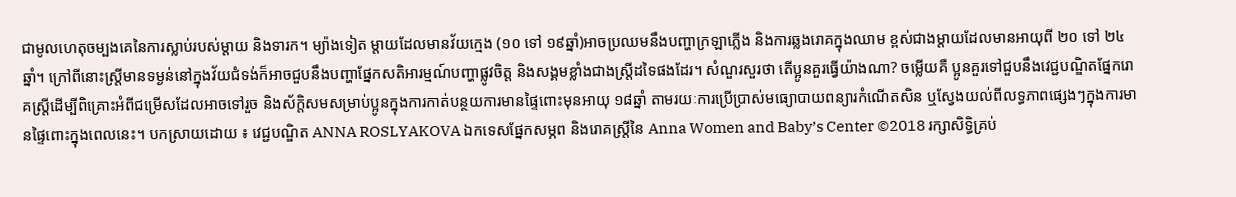ជាមូលហេតុចម្បងគេនៃការស្លាប់របស់ម្តាយ និងទារក។ ម្យ៉ាងទៀត ម្តាយដែលមានវ័យក្មេង (១០ ទៅ ១៩ឆ្នាំ)អាចប្រឈមនឹងបញ្ហាក្រឡាភ្លើង និងការឆ្លងរោគក្នុងឈាម ខ្ពស់ជាងម្តាយដែលមានអាយុពី ២០ ទៅ ២៤ឆ្នាំ។ ក្រៅពីនោះស្រ្តីមានទម្ងន់នៅក្នុងវ័យជំទង់ក៏អាចជួបនឹងបញ្ហាផ្នែកសតិអារម្មណ៍បញ្ហាផ្លូវចិត្ត និងសង្គមខ្លាំងជាងស្ត្រីដទៃផងដែរ។ សំណួរសួរថា តើប្អូនគួរធ្វើយ៉ាងណា? ចម្លើយគឺ ប្អូនគួរទៅជួបនឹងវេជ្ជបណ្ឌិតផ្នែករោគស្ត្រីដើម្បីពិគ្រោះអំពីជម្រើសដែលអាចទៅរួច និងស័ក្តិសមសម្រាប់ប្អូនក្នុងការកាត់បន្ថយការមានផ្ទៃពោះមុនអាយុ ១៨ឆ្នាំ តាមរយៈការប្រើប្រាស់មធ្យោបាយពន្យារកំណើតសិន ឬស្វែងយល់ពីលទ្ធភាពផ្សេងៗក្នុងការមានផ្ទៃពោះក្នុងពេលនេះ។ បកស្រាយដោយ ៖ វេជ្ជបណ្ឌិត ANNA ROSLYAKOVA ឯកទេសផ្នែកសម្ភព និងរោគស្ត្រីនៃ Anna Women and Baby’s Center ©2018 រក្សាសិទ្ធិគ្រប់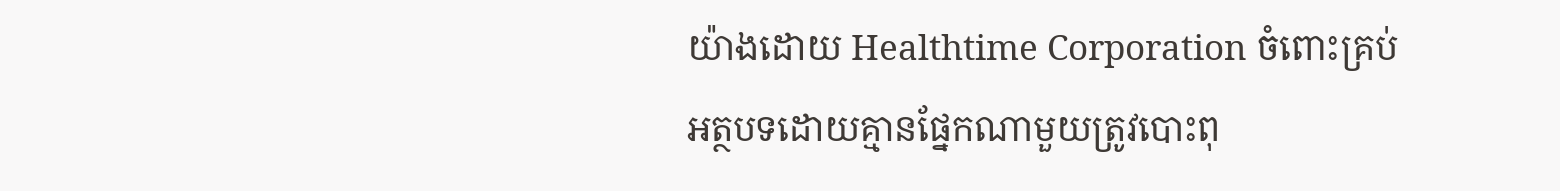យ៉ាងដោយ Healthtime Corporation ចំពោះគ្រប់អត្ថបទដោយគ្មានផ្នែកណាមួយត្រូវបោះពុ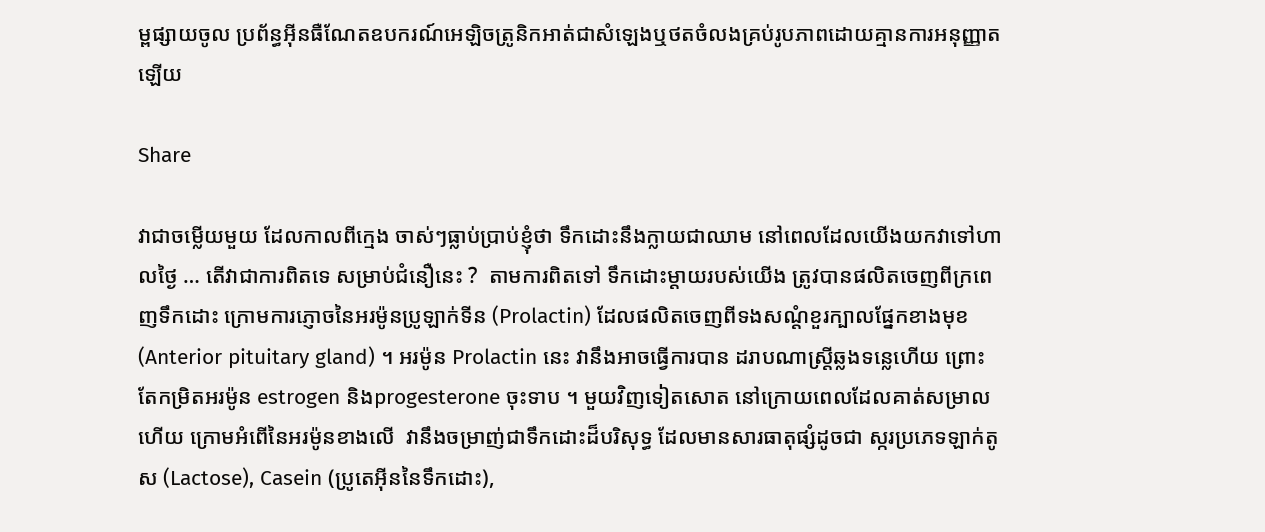ម្ពផ្សាយចូល ប្រព័ន្ធអ៊ីនធឺណែតឧបករណ៍អេឡិចត្រូនិកអាត់ជាសំឡេងឬថតចំលងគ្រប់រូបភាពដោយគ្មានការអនុញ្ញាតឡើយ

Share

វាជាចម្លើយមួយ ដែលកាលពីក្មេង ចាស់ៗធ្លាប់ប្រាប់ខ្ញុំថា ទឹកដោះនឹងក្លាយជាឈាម នៅពេលដែលយើងយកវាទៅហាលថ្ងៃ … តើវាជាការពិតទេ សម្រាប់ជំនឿនេះ ?  តាមការពិតទៅ ទឹកដោះម្តាយរបស់យើង ត្រូវបានផលិតចេញពីក្រពេញទឹកដោះ ក្រោមការភ្ញោចនៃអរម៉ូនប្រូឡាក់ទីន (Prolactin) ដែលផលិតចេញពីទងសណ្តំខួរក្បាលផ្នែកខាងមុខ (Anterior pituitary gland) ។ អរម៉ូន Prolactin នេះ វានឹងអាចធ្វើការបាន ដរាបណាស្រ្តីឆ្លងទន្លេហើយ ព្រោះតែកម្រិតអរម៉ូន estrogen និងprogesterone ចុះទាប ។ មួយវិញទៀតសោត នៅក្រោយពេលដែលគាត់សម្រាលហើយ ក្រោមអំពើនៃអរម៉ូនខាងលើ  វានឹងចម្រាញ់ជាទឹកដោះដ៏បរិសុទ្ធ ដែលមានសារធាតុផ្សំដូចជា ស្ករប្រភេទឡាក់តូស (Lactose), Casein (ប្រូតេអ៊ីននៃទឹកដោះ),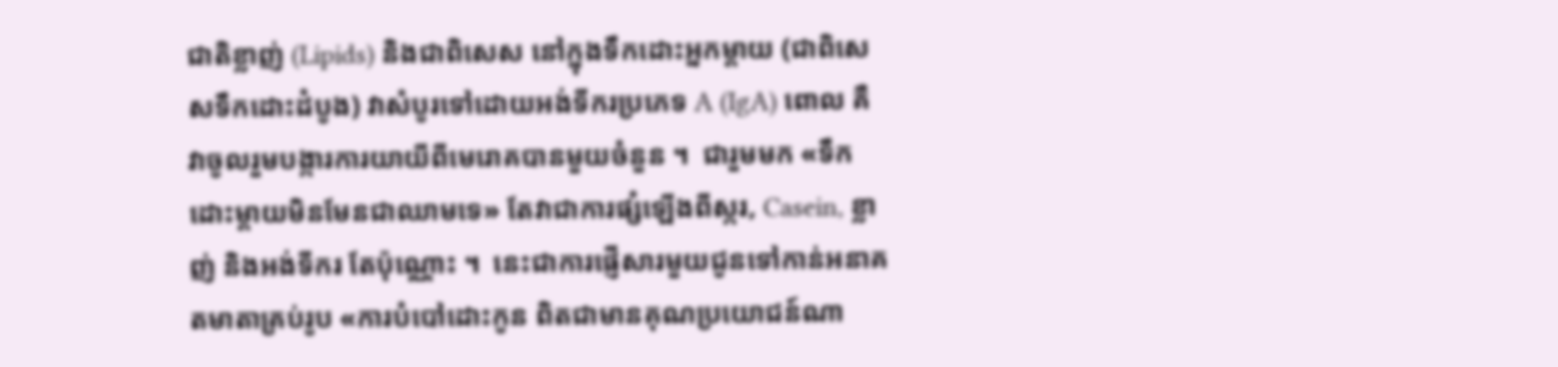ជាតិខ្លាញ់ (Lipids) និងជាពិសេស នៅក្នុងទឹកដោះអ្នកម្តាយ (ជាពិសេសទឹកដោះដំបូង) វាសំបូរទៅដោយអង់ទីករប្រភេទ A (IgA) ពោល គឺវាចូលរួមបង្ការការយាយីពីមេរោគបានមួយចំនួន ។  ជារួមមក «ទឹកដោះម្តាយមិនមែនជាឈាមទេ» តែវាជាការផ្សំឡើងពីស្ករ, Casein, ខ្លាញ់ និងអង់ទីករ តែប៉ុណ្ណោះ ។  នេះជាការផ្ញើសារមួយជូនទៅកាន់អនាគតមាតាគ្រប់រូប «ការបំបៅដោះកូន ពិតជាមានគុណប្រយោជន៍ណា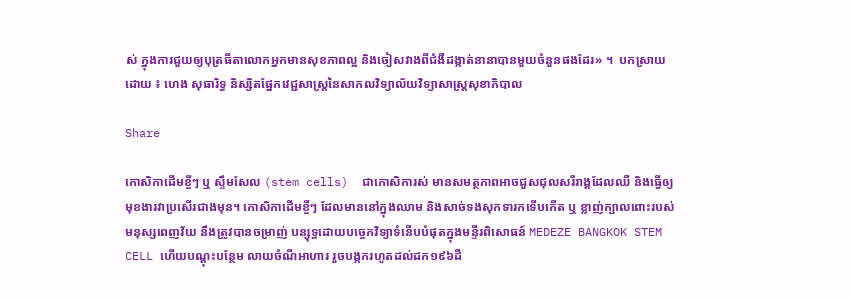ស់ ក្នុងការជួយឲ្យបុត្រធីតាលោកអ្នកមានសុខភាពល្អ និងចៀសវាងពីជំងឺដង្កាត់នានាបានមួយចំនួនផងដែរ» ។  បកស្រាយដោយ ៖ ហេង សុធារិទ្ធ និស្សិតផ្នែកវេជ្ជសាស្រ្តនៃសាកលវិទ្យាល័យវិទ្យាសាស្រ្តសុខាភិបាល

Share

កោសិកាដើមខ្ចីៗ ឬ ស្ទឹមសែល (stem cells)  ជាកោសិការស់ មានសមត្ថភាពអាចជួសជុលសរីរាង្គដែលឈឺ និងធ្វើឲ្យមុខងារវាប្រសើរជាងមុន។ កោសិកាដើមខ្ចីៗ ដែលមាននៅក្នុងឈាម និងសាច់ទងសុកទារកទើបកើត ឬ ខ្លាញ់ក្បាលពោះរបស់មនុស្សពេញវ័យ នឹងត្រូវបានចម្រាញ់ បន្សុទ្ធដោយបច្ចេកវិទ្យាទំនើបបំផុតក្នុងមន្ទីរពិសោធន៍ MEDEZE BANGKOK STEM CELL ហើយបណ្តុះបន្ថែម លាយចំណីអាហារ រួចបង្កករហូតដល់ដក១៩៦ដឺ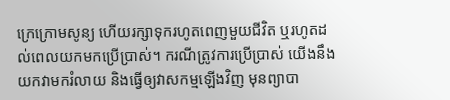ក្រេក្រោមសូន្យ ហើយរក្សាទុករហូតពេញមួយជីវិត ឬរហូតដល់ពេលយកមកប្រើប្រាស់។ ករណីត្រូវការប្រើប្រាស់ យើងនឹងយកវាមករំលាយ និងធ្វើឲ្យវាសកម្មឡើងវិញ មុនព្យាបា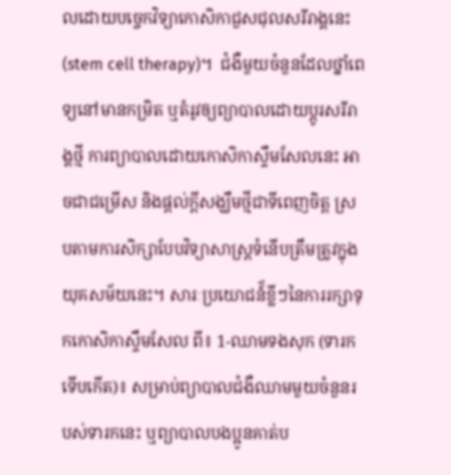លដោយបច្ចេកវិទ្យាកោសិកាជួសជុលសរីរាង្គនេះ (stem cell therapy)។  ជំងឺមួយចំនួនដែលថ្នាំពេទ្យនៅមានកម្រិត ឬតំរូវឲ្យព្យាបាលដោយប្តូរសរីរាង្គថ្មី ការព្យាបាលដោយកោសិកាស្ទឹមសែលនេះ អាចជាជម្រើស និងផ្តល់ក្តីសង្ឃឹមថ្មីជាទីពេញចិត្ត ស្របតាមការសិក្សាបែបវិទ្យាសាស្រ្តទំនើបត្រឹមត្រូវក្នុងយុគសម័យនេះ។ សារៈប្រយោជន៍័ខ្លីៗនៃការរក្សាទុកកោសិកាស្ទឹមសែល ពី៖ 1-ឈាមទងសុក (ទារកទើបកើត)៖ សម្រាប់ព្យាបាលជំងឺឈាមមួយចំនួនរបស់ទារកនេះ ឬព្យាបាលបងប្អូនគាត់ប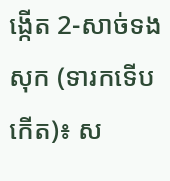ង្កើត 2-សាច់ទងសុក (ទារកទើបកើត)៖ ស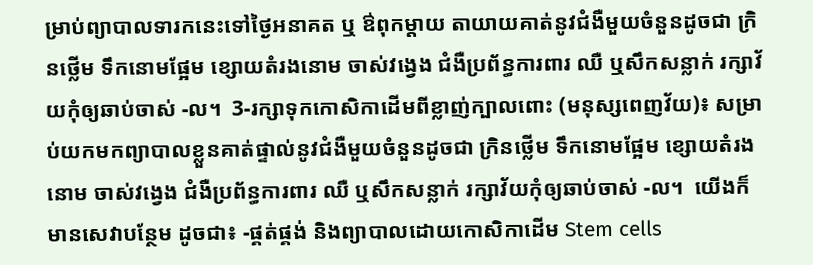ម្រាប់ព្យាបាលទារកនេះទៅថ្ងៃអនាគត ឬ ឳពុកម្តាយ តាយាយគាត់នូវជំងឺមួយចំនួនដូចជា ក្រិនថ្លើម ទឹកនោមផ្អែម ខ្សោយតំរងនោម ចាស់វង្វេង ជំងឺប្រព័ន្ធការពារ ឈឺ ឬសឹកសន្លាក់ រក្សាវ័យកុំឲ្យឆាប់ចាស់ -ល។  3-រក្សាទុកកោសិកាដើមពីខ្លាញ់ក្បាលពោះ (មនុស្សពេញវ័យ)៖ សម្រាប់យកមកព្យាបាលខ្លួនគាត់ផ្ទាល់នូវជំងឺមួយចំនួនដូចជា ក្រិនថ្លើម ទឹកនោមផ្អែម ខ្សោយតំរងនោម ចាស់វង្វេង ជំងឺប្រព័ន្ធការពារ ឈឺ ឬសឹកសន្លាក់ រក្សាវ័យកុំឲ្យឆាប់ចាស់ -ល។  យើងក៏មានសេវាបន្ថែម ដូចជា៖ -ផ្គត់ផ្គង់ និងព្យាបាលដោយកោសិកាដើម Stem cells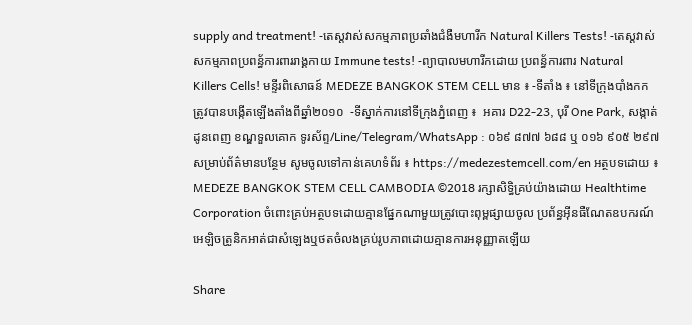supply and treatment! -តេស្តវាស់សកម្មភាពប្រឆាំងជំងឺមហារីក Natural Killers Tests! -តេស្តវាស់សកម្មភាពប្រពន្ធ័ការពាររាង្គកាយ Immune tests! -ព្យាបាលមហារីកដោយ ប្រពន្ធ័ការពារ Natural Killers Cells! មន្ទីរពិសោធន៍ MEDEZE BANGKOK STEM CELL មាន ៖ -ទីតាំង ៖ នៅទីក្រុងបាំងកក ត្រូវបានបង្កើតឡើងតាំងពីឆ្នាំ២០១០  -ទីស្នាក់ការនៅទីក្រុងភ្នំពេញ ៖  អគារ D22-23, បុរី One Park, សង្កាត់ដូនពេញ ខណ្ឌទួលគោក ទូរស័ព្ទ/Line/Telegram/WhatsApp : ០៦៩ ៨៧៧ ៦៨៨ ឬ ០១៦ ៩០៥ ២៩៧ សម្រាប់ព័ត៌មានបន្ថែម សូមចូលទៅកាន់គេហទំព័រ ៖ https://medezestemcell.com/en អត្ថបទដោយ ៖  MEDEZE BANGKOK STEM CELL CAMBODIA ©2018 រក្សាសិទ្ធិគ្រប់យ៉ាងដោយ Healthtime Corporation ចំពោះគ្រប់អត្ថបទដោយគ្មានផ្នែកណាមួយត្រូវបោះពុម្ពផ្សាយចូល ប្រព័ន្ធអ៊ីនធឺណែតឧបករណ៍អេឡិចត្រូនិកអាត់ជាសំឡេងឬថតចំលងគ្រប់រូបភាពដោយគ្មានការអនុញ្ញាតឡើយ

Share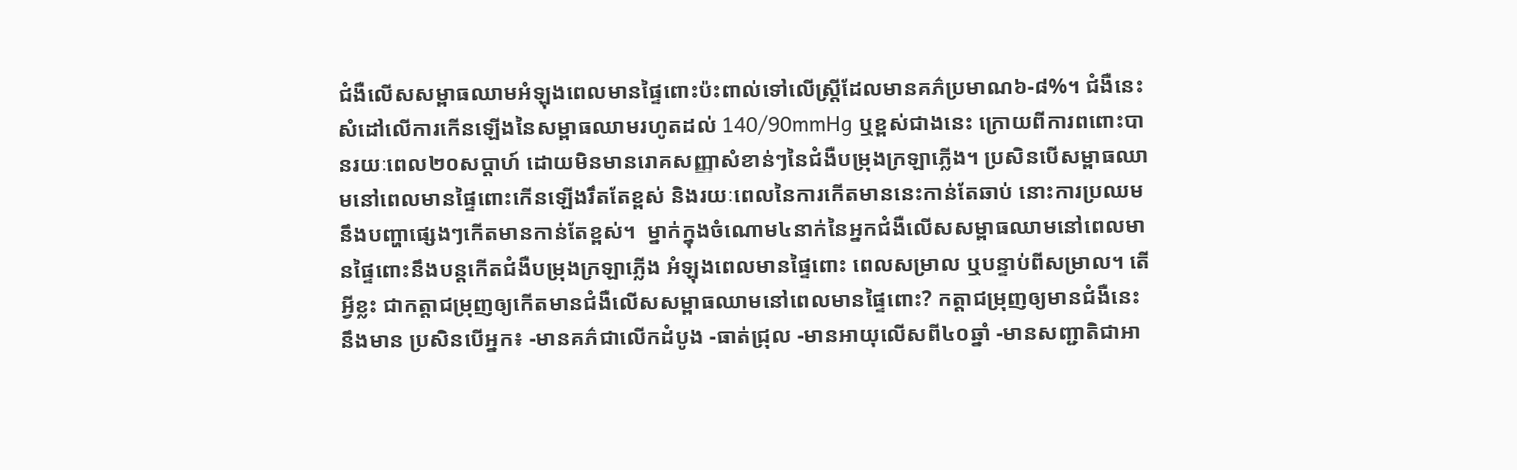ជំងឺលើសសម្ពាធឈាមអំឡុងពេលមានផ្ទៃពោះប៉ះពាល់ទៅលើស្ត្រីដែលមានគភ៌ប្រមាណ៦-៨%។ ជំងឺនេះសំដៅលើការកើនឡើងនៃសម្ពាធឈាមរហូតដល់ 140/90mmHg ឬខ្ពស់ជាងនេះ ក្រោយពីការពពោះបានរយៈពេល២០សប្ដាហ៍ ដោយមិនមានរោគសញ្ញាសំខាន់ៗនៃជំងឺបម្រុងក្រឡាភ្លើង។ ប្រសិនបើសម្ពាធឈាមនៅពេលមានផ្ទៃពោះកើនឡើងរឹតតែខ្ពស់ និងរយៈពេលនៃការកើតមាននេះកាន់តែឆាប់ នោះការប្រឈមនឹងបញ្ហាផ្សេងៗកើតមានកាន់តែខ្ពស់។  ម្នាក់ក្នុងចំណោម៤នាក់នៃអ្នកជំងឺលើសសម្ពាធឈាមនៅពេលមានផ្ទៃពោះនឹងបន្តកើតជំងឺបម្រុងក្រឡាភ្លើង អំឡុងពេលមានផ្ទៃពោះ ពេលសម្រាល ឬបន្ទាប់ពីសម្រាល។ តើអ្វីខ្លះ ជាកត្តាជម្រុញឲ្យកើតមានជំងឺលើសសម្ពាធឈាមនៅពេលមានផ្ទៃពោះ? កត្តាជម្រុញឲ្យមានជំងឺនេះនឹងមាន ប្រសិនបើអ្នក៖ -មានគភ៌ជាលើកដំបូង -ធាត់ជ្រុល -មានអាយុលើសពី៤០ឆ្នាំ -មានសញ្ជាតិជាអា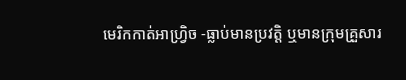មេរិកកាត់អាហ្រ្វិច -ធ្លាប់មានប្រវត្តិ ឬមានក្រុមគ្រួសារ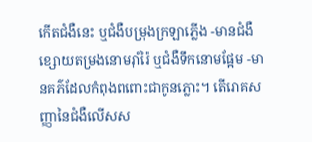កើតជំងឺនេះ ឬជំងឺបម្រុងក្រឡាភ្លើង -មានជំងឺខ្សោយតម្រងនោមរ៉ាំរ៉ៃ ឬជំងឺទឹកនោមផ្អែម -មានគភ៌ដែលកំពុងពពោះជាកូនភ្លោះ។ តើរោគសញ្ញានៃជំងឺលើសស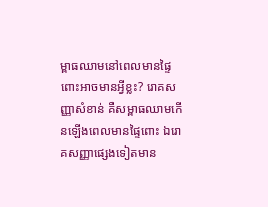ម្ពាធឈាមនៅពេលមានផ្ទៃពោះអាចមានអ្វីខ្លះ? រោគសញ្ញាសំខាន់ គឺសម្ពាធឈាមកើនឡើងពេលមានផ្ទៃពោះ ឯរោគសញ្ញាផ្សេងទៀតមាន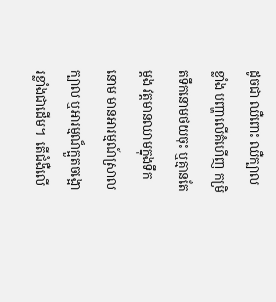ដូចជា ឈឺពោះ ឈឺក្បាលខ្លាំង បញ្ហាលើគំហើញ កម្រិតទឹកនោមថយចុះ ឬគ្មានតែម្ដង វត្តមានឈាមក្នុងទឹកនោម មានអារម្មណ៍ស្រាលក្បាល ឬអារម្មណ៏ក្អួតចង្អោរខ្លាំងជាដើម។  តើជំងឺលើ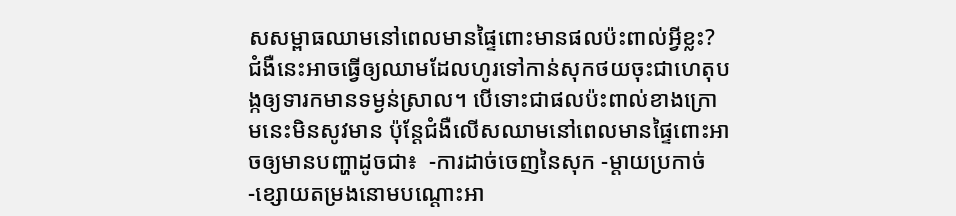សសម្ពាធឈាមនៅពេលមានផ្ទៃពោះមានផលប៉ះពាល់អ្វីខ្លះ? ជំងឺនេះអាចធ្វើឲ្យឈាមដែលហូរទៅកាន់សុកថយចុះជាហេតុបង្កឲ្យទារកមានទម្ងន់ស្រាល។ បើទោះជាផលប៉ះពាល់ខាងក្រោមនេះមិនសូវមាន ប៉ុន្តែជំងឺលើសឈាមនៅពេលមានផ្ទៃពោះអាចឲ្យមានបញ្ហាដូចជា៖  -ការដាច់ចេញនៃសុក -ម្ដាយប្រកាច់ -ខ្សោយតម្រងនោមបណ្ដោះអា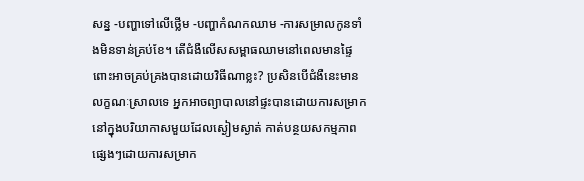សន្ន -បញ្ហាទៅលើថ្លើម -បញ្ហាកំណកឈាម -ការសម្រាលកូនទាំងមិនទាន់គ្រប់ខែ។ តើជំងឺលើសសម្ពាធឈាមនៅពេលមានផ្ទៃពោះអាចគ្រប់គ្រងបានដោយវិធីណាខ្លះ? ប្រសិនបើជំងឺនេះមានលក្ខណៈស្រាលទេ អ្នកអាចព្យាបាលនៅផ្ទះបានដោយការសម្រាកនៅក្នុងបរិយាកាសមួយដែលស្ងៀមស្ងាត់ កាត់បន្ថយសកម្មភាពផ្សេងៗដោយការសម្រាក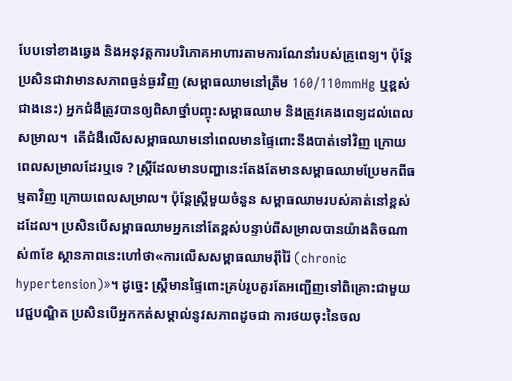បែបទៅខាងឆ្វេង និងអនុវត្តការបរិភោគអាហារតាមការណែនាំរបស់គ្រូពេទ្យ។ ប៉ុន្តែប្រសិនជាវាមានសភាពធ្ងន់ធ្ងរវិញ (សម្ពាធឈាមនៅត្រឹម 160/110mmHg ឬខ្ពស់ជាងនេះ) អ្នកជំងឺត្រូវបានឲ្យពិសាថ្នាំបញ្ចុះសម្ពាធឈាម និងត្រូវគេងពេទ្យដល់ពេលសម្រាល។  តើជំងឺលើសសម្ពាធឈាមនៅពេលមានផ្ទៃពោះនឹងបាត់ទៅវិញ ក្រោយពេលសម្រាលដែរឬទេ ? ស្ត្រីដែលមានបញ្ហានេះតែងតែមានសម្ពាធឈាមប្រែមកពីធម្មតាវិញ ក្រោយពេលសម្រាល។ ប៉ុន្តែស្ត្រីមួយចំនួន សម្ពាធឈាមរបស់គាត់នៅខ្ពស់ដដែល។ ប្រសិនបើសម្ពាធឈាមអ្នកនៅតែខ្ពស់បន្ទាប់ពីសម្រាលបានយ៉ាងតិចណាស់៣ខែ ស្ថានភាពនេះហៅថា«ការលើសសម្ពាធឈាមរុំាំរ៉ៃ (chronic hypertension)»។ ដូច្នេះ ស្ត្រីមានផ្ទៃពោះគ្រប់រូបគួរតែអញ្ជើញទៅពិគ្រោះជាមួយវេជ្ជបណ្ឌិត ប្រសិនបើអ្នកកត់សម្គាល់នូវសភាពដូចជា ការថយចុះនៃចល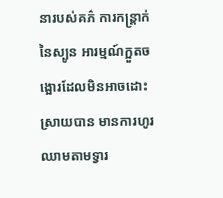នារបស់គភ៌ ការកន្ត្រាក់នៃស្បូន អារម្មណ៍ក្អួតចង្អោរដែលមិនអាចដោះស្រាយបាន មានការហូរឈាមតាមទ្វារ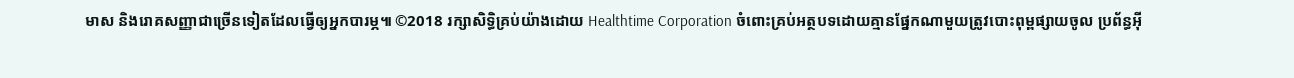មាស និងរោគសញ្ញាជាច្រើនទៀតដែលធ្វើឲ្យអ្នកបារម្ភ៕ ©2018 រក្សាសិទ្ធិគ្រប់យ៉ាងដោយ Healthtime Corporation ចំពោះគ្រប់អត្ថបទដោយគ្មានផ្នែកណាមួយត្រូវបោះពុម្ពផ្សាយចូល ប្រព័ន្ធអ៊ី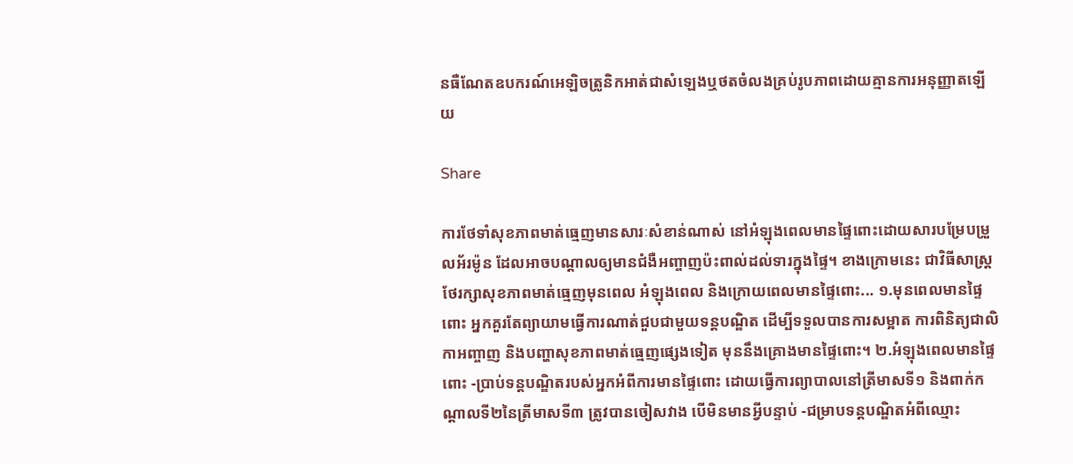នធឺណែតឧបករណ៍អេឡិចត្រូនិកអាត់ជាសំឡេងឬថតចំលងគ្រប់រូបភាពដោយគ្មានការអនុញ្ញាតឡើយ

Share

ការថែទាំសុខភាពមាត់ធ្មេញមានសារៈសំខាន់ណាស់ នៅអំឡុងពេលមានផ្ទៃពោះដោយសារបម្រែបម្រួលអ័រម៉ូន ដែលអាចបណ្ដាលឲ្យមានជំងឺអញ្ចាញប៉ះពាល់ដល់ទារក្នុងផ្ទៃ។ ខាងក្រោមនេះ ជាវិធីសាស្ត្រថែរក្សាសុខភាពមាត់ធ្មេញមុនពេល អំឡុងពេល និងក្រោយពេលមានផ្ទៃពោះ... ១.មុនពេលមានផ្ទៃពោះ អ្នកគួរតែព្យាយាមធ្វើការណាត់ជួបជាមួយទន្តបណ្ឌិត ដើម្បីទទួលបានការសម្អាត ការពិនិត្យជាលិកាអញ្ចាញ និងបញ្ហាសុខភាពមាត់ធ្មេញផ្សេងទៀត មុននឹងគ្រោងមានផ្ទៃពោះ។ ២.អំឡុងពេលមានផ្ទៃពោះ -ប្រាប់ទន្តបណ្ឌិតរបស់អ្នកអំពីការមានផ្ទៃពោះ ដោយធ្វើការព្យាបាលនៅត្រីមាសទី១ និងពាក់កណ្ដាលទី២នៃត្រីមាសទី៣ ត្រូវបានចៀសវាង បើមិនមានអ្វីបន្ទាប់ -ជម្រាបទន្តបណ្ឌិតអំពីឈ្មោះ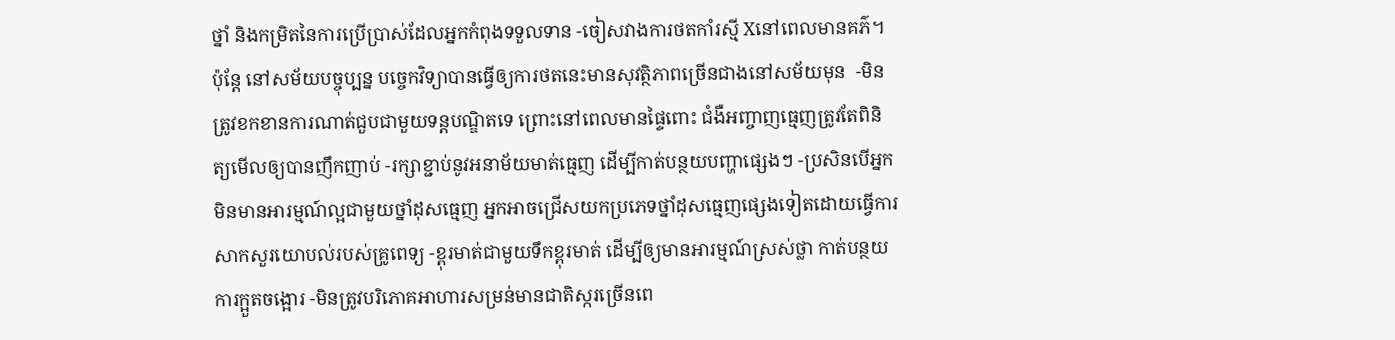ថ្នាំ និងកម្រិតនៃការប្រើប្រាស់ដែលអ្នកកំពុងទទួលទាន -ចៀសវាងការថតកាំរស្មី Xនៅពេលមានគភ៌។ ប៉ុន្តែ នៅសម័យបច្ចុប្បន្ន បច្ចេកវិទ្យាបានធ្វើឲ្យការថតនេះមានសុវត្ថិភាពច្រើនជាងនៅសម័យមុន  -មិនត្រូវខកខានការណាត់ជួបជាមួយទន្តបណ្ឌិតទេ ព្រោះនៅពេលមានផ្ទៃពោះ ជំងឺអញ្ចាញធ្មេញត្រូវតែពិនិត្យមើលឲ្យបានញឹកញាប់ -រក្សាខ្ជាប់នូវអនាម័យមាត់ធ្មេញ ដើម្បីកាត់បន្ថយបញ្ហាផ្សេងៗ -ប្រសិនបើអ្នកមិនមានអារម្មណ៍ល្អជាមួយថ្នាំដុសធ្មេញ អ្នកអាចជ្រើសយកប្រភេទថ្នាំដុសធ្មេញផ្សេងទៀតដោយធ្វើការសាកសួរយោបល់របស់គ្រូពេទ្យ -ខ្ពុរមាត់ជាមួយទឹកខ្ពុរមាត់ ដើម្បីឲ្យមានអារម្មណ៍ស្រស់ថ្លា កាត់បន្ថយការក្អួតចង្អោរ -មិនត្រូវបរិភោគអាហារសម្រន់មានជាតិស្ករច្រើនពេ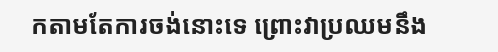កតាមតែការចង់នោះទេ ព្រោះវាប្រឈមនឹង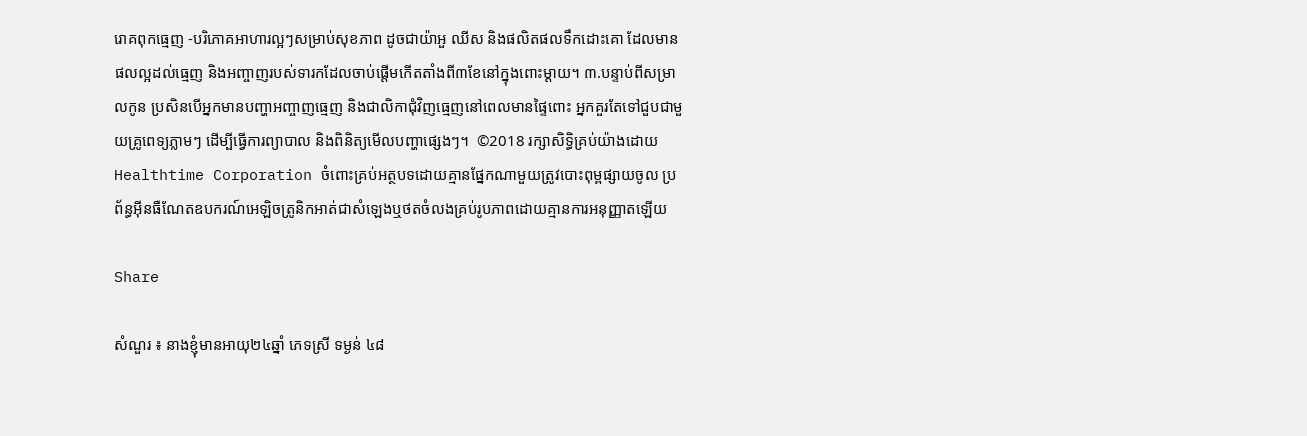រោគពុកធ្មេញ -បរិភោគអាហារល្អៗសម្រាប់សុខភាព ដូចជាយ៉ាអួ ឈីស និងផលិតផលទឹកដោះគោ ដែលមានផលល្អដល់ធ្មេញ និងអញ្ចាញរបស់ទារកដែលចាប់ផ្ដើមកើតតាំងពី៣ខែនៅក្នុងពោះម្ដាយ។ ៣.បន្ទាប់ពីសម្រាលកូន ប្រសិនបើអ្នកមានបញ្ហាអញ្ចាញធ្មេញ និងជាលិកាជុំវិញធ្មេញនៅពេលមានផ្ទៃពោះ អ្នកគួរតែទៅជួបជាមួយគ្រូពេទ្យភ្លាមៗ ដើម្បីធ្វើការព្យាបាល និងពិនិត្យមើលបញ្ហាផ្សេងៗ។  ©2018 រក្សាសិទ្ធិគ្រប់យ៉ាងដោយ Healthtime Corporation ចំពោះគ្រប់អត្ថបទដោយគ្មានផ្នែកណាមួយត្រូវបោះពុម្ពផ្សាយចូល ប្រព័ន្ធអ៊ីនធឺណែតឧបករណ៍អេឡិចត្រូនិកអាត់ជាសំឡេងឬថតចំលងគ្រប់រូបភាពដោយគ្មានការអនុញ្ញាតឡើយ

Share

សំណួរ ៖ នាងខ្ញុំមានអាយុ២៤ឆ្នាំ ភេទស្រី ទម្ងន់ ៤៨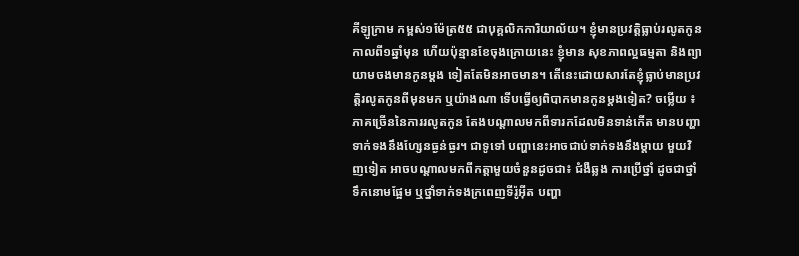គីឡូក្រាម កម្ពស់១ម៉ែត្រ៥៥ ជាបុគ្គលិកការិយាល័យ។ ខ្ញុំមានប្រវត្តិធ្លាប់រលូតកូនកាលពី១ឆ្នាំមុន ហើយប៉ុន្មានខែចុងក្រោយនេះ ខ្ញុំមាន សុខភាពល្អធម្មតា និងព្យាយាមចងមានកូនម្តង ទៀតតែមិនអាចមាន។ តើនេះដោយសារតែខ្ញុំធ្លាប់មានប្រវត្តិរលូតកូនពីមុនមក ឬយ៉ាងណា ទើបធ្វើឲ្យពិបាកមានកូនម្តងទៀត? ចម្លើយ ៖ ភាគច្រើននៃការរលូតកូន តែងបណ្តាលមកពីទារកដែលមិនទាន់កើត មានបញ្ហា ទាក់ទងនឹងហ្សែនធ្ងន់ធ្ងរ។ ជាទូទៅ បញ្ហានេះអាចជាប់ទាក់ទងនឹងម្តាយ មួយវិញទៀត អាចបណ្តាលមកពីកត្តាមួយចំនួនដូចជា៖ ជំងឺឆ្លង ការប្រើថ្នាំ ដូចជាថ្នាំទឹកនោមផ្អែម ឬថ្នាំទាក់ទងក្រពេញទីរ៉ូអុីត បញ្ហា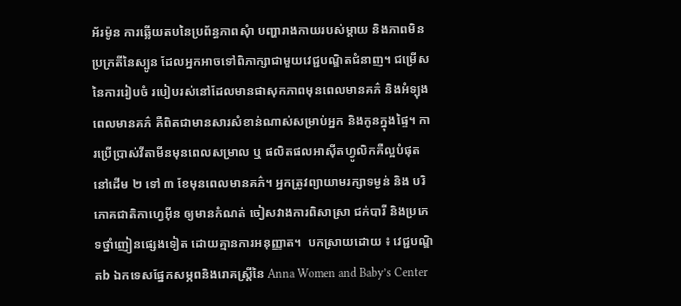អ័រម៉ូន ការឆ្លើយតបនៃប្រព័ន្ធភាពសុំា បញ្ហារាងកាយរបស់ម្តាយ និងភាពមិនប្រក្រតីនៃស្បូន ដែលអ្នកអាចទៅពិភាក្សាជាមួយវេជ្ជបណ្ឌិតជំនាញ។ ជម្រើសនៃការរៀបចំ របៀបរស់នៅដែលមានផាសុកភាពមុនពេលមានគភ៌ និងអំទ្បុងពេលមានគភ៌ គឺពិតជាមានសារសំខាន់ណាស់សម្រាប់អ្នក និងកូនក្នុងផ្ទៃ។ ការប្រើប្រាស់វីតាមីនមុនពេលសម្រាល ឬ ផលិតផលអាស៊ីតហ្វូលិកគឺល្អបំផុត នៅដើម ២ ទៅ ៣ ខែមុនពេលមានគភ៌។ អ្នកត្រូវព្យាយាមរក្សាទម្ងន់ និង បរិភោគជាតិកាហ្វេអុីន ឲ្យមានកំណត់ ចៀសវាងការពិសាស្រា ជក់បារី និងប្រភេទថ្នាំញៀនផ្សេងទៀត ដោយគ្មានការអនុញ្ញាត។  បកស្រាយដោយ ៖ វេជ្ជបណ្ឌិតb ឯកទេសផ្នែកសម្ភពនិងរោគស្ត្រីនៃ Anna Women and Baby’s Center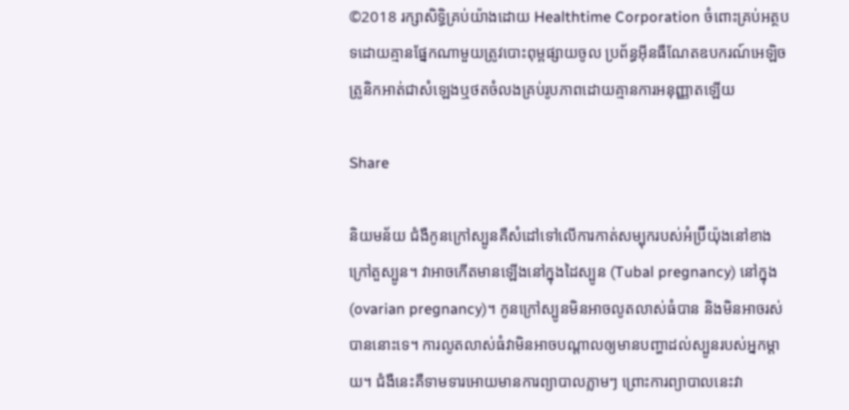©2018 រក្សាសិទ្ធិគ្រប់យ៉ាងដោយ Healthtime Corporation ចំពោះគ្រប់អត្ថបទដោយគ្មានផ្នែកណាមួយត្រូវបោះពុម្ពផ្សាយចូល ប្រព័ន្ធអ៊ីនធឺណែតឧបករណ៍អេឡិចត្រូនិកអាត់ជាសំឡេងឬថតចំលងគ្រប់រូបភាពដោយគ្មានការអនុញ្ញាតឡើយ

Share

និយមន័យ ជំងឺកូនក្រៅស្បូនគឺសំដៅទៅលើការកាត់សម្បុករបស់អំប្រ៊ីយ៉ុងនៅខាងក្រៅតួស្បូន។ វាអាចកើតមានឡើងនៅក្នុងដៃស្បូន (Tubal pregnancy) នៅក្នុង(ovarian pregnancy)។ កូនក្រៅស្បូនមិនអាចលូតលាស់ធំបាន និងមិនអាចរស់បាននោះទេ។ ការលូតលាស់ធំវាមិនអាចបណ្ដាលឲ្យមានបញ្ហាដល់ស្បូនរបស់អ្នកម្ដាយ។ ជំងឺនេះគឺទាមទារអោយមានការព្យាបាលភ្លាមៗ ព្រោះការព្យាបាលនេះវា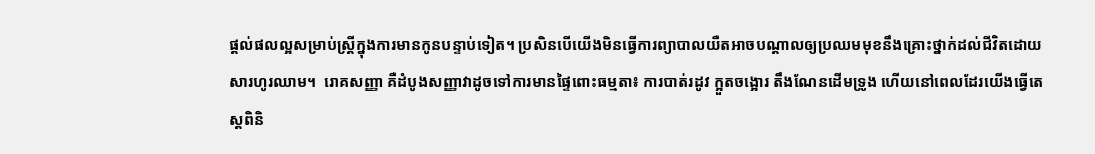ផ្ដល់ផលល្អសម្រាប់ស្ត្រីក្នុងការមានកូនបន្ទាប់ទៀត។ ប្រសិនបើយើងមិនធ្វើការព្យាបាលយឺតអាចបណ្ដាលឲ្យប្រឈមមុខនឹងគ្រោះថ្នាក់ដល់ជីវិតដោយសារហូរឈាម។  រោគសញ្ញា គឺដំបូងសញ្ញាវាដូចទៅការមានផ្ទៃពោះធម្មតា៖ ការបាត់រដូវ ក្អួតចង្អោរ តឹងណែនដើមទ្រូង ហើយនៅពេលដែរយើងធ្វើតេស្តពិនិ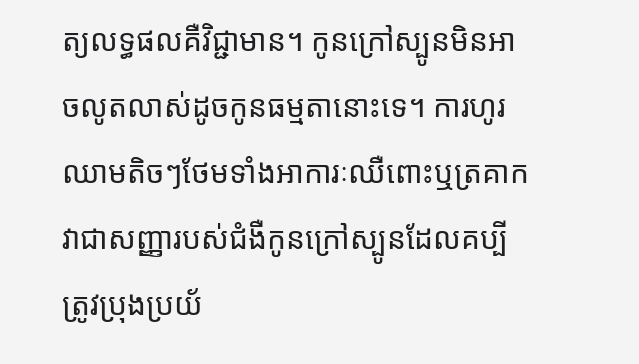ត្យលទ្ធផលគឺវិជ្ជាមាន។ កូនក្រៅស្បូនមិនអាចលូតលាស់ដូចកូនធម្មតានោះទេ។ ការហូរឈាមតិចៗថែមទាំងអាការៈឈឺពោះឬត្រគាកវាជាសញ្ញារបស់ជំងឺកូនក្រៅស្បូនដែលគប្បីត្រូវប្រុងប្រយ័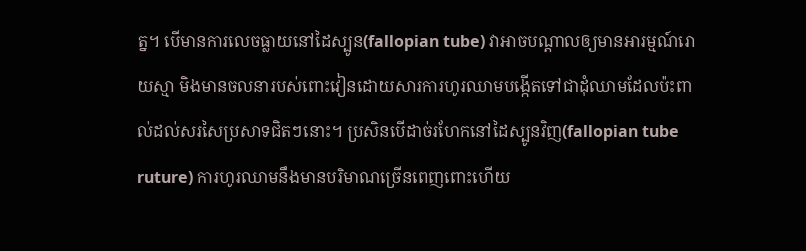ត្ន។ បើមានការលេចធ្លាយនៅដៃស្បូន(fallopian tube) វាអាចបណ្ដាលឲ្យមានអារម្មណ៍រោយស្មា មិងមានចលនារបស់ពោះវៀនដោយសារការហូរឈាមបង្កើតទៅជាដុំឈាមដែលប៉ះពាល់ដល់សរសៃប្រសាទជិតៗនោះ។ ប្រសិនបើដាច់រហែកនៅដៃស្បូនវិញ(fallopian tube ruture) ការហូរឈាមនឹងមានបរិមាណច្រើនពេញពោះហើយ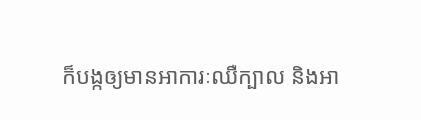ក៏បង្កឲ្យមានអាការៈឈឺក្បាល និងអា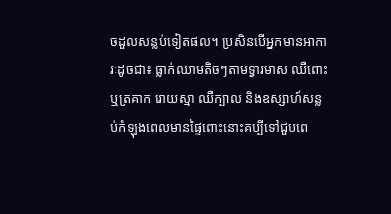ចដួលសន្លប់ទៀតផល។ ប្រសិនបើអ្នកមានអាការៈដូចជា៖ ធ្លាក់ឈាមតិចៗតាមទ្វារមាស ឈឺពោះឬត្រគាក រោយស្មា ឈឺក្បាល និងឧស្សាហ៍សន្លប់កំឡុងពេលមានផ្ទៃពោះនោះគប្បីទៅជួបពេ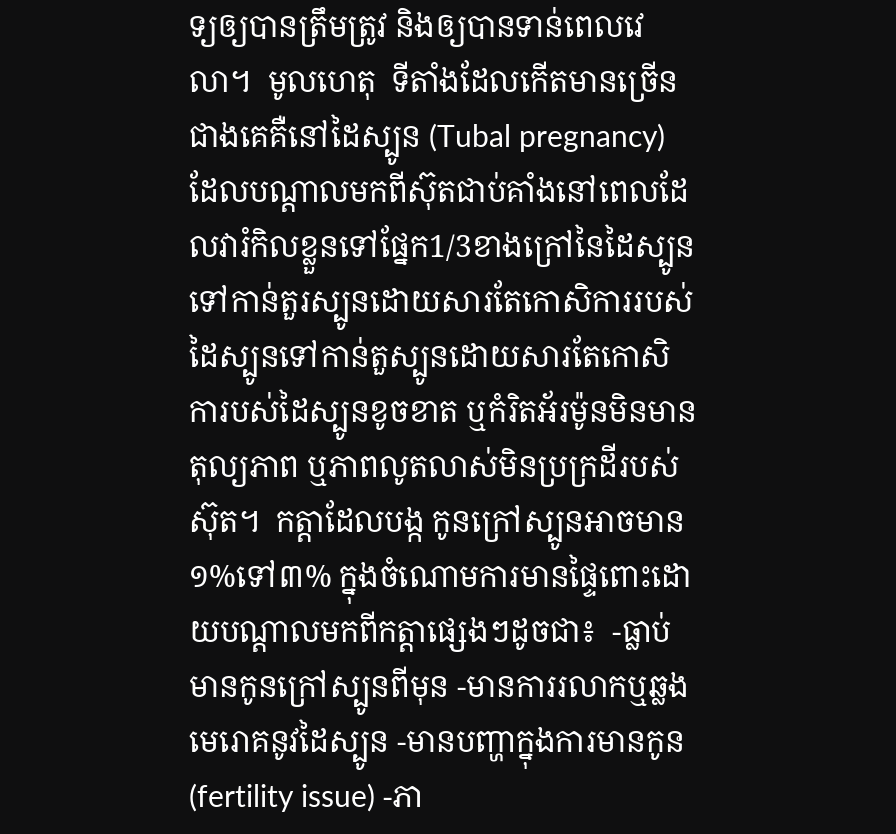ទ្យឲ្យបានត្រឹមត្រូវ និងឲ្យបានទាន់ពេលវេលា។  មូលហេតុ  ទីតាំងដែលកើតមានច្រើនជាងគេគឺនៅដៃស្បូន (Tubal pregnancy) ដែលបណ្ដាលមកពីស៊ុតជាប់គាំងនៅពេលដែលវារំកិលខ្លួនទៅផ្នែក1/3ខាងក្រៅនៃដៃស្បូនទៅកាន់តួរស្បូនដោយសារតែកោសិការរបស់ដៃស្បូនទៅកាន់តួស្បូនដោយសារតែកោសិការបស់ដៃស្បូនខូចខាត ឬកំរិតអ័រម៉ូនមិនមានតុល្យភាព ឬភាពលូតលាស់មិនប្រក្រដីរបស់ស៊ុត។  កត្តាដែលបង្ក កូនក្រៅស្បូនអាចមាន ១%ទៅ៣% ក្នុងចំណោមការមានផ្ទៃពោះដោយបណ្ដាលមកពីកត្តាផ្សេងៗដូចជា៖  -ធ្លាប់មានកូនក្រៅស្បូនពីមុន -មានការរលាកឬឆ្លងមេរោគនូវដៃស្បូន -មានបញ្ហាក្នុងការមានកូន(fertility issue) -ភា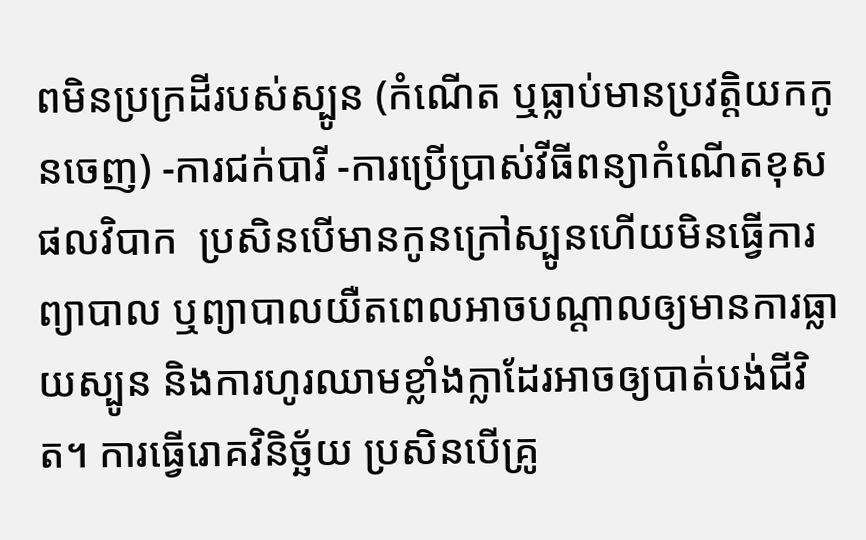ពមិនប្រក្រដីរបស់ស្បូន (កំណើត ឬធ្លាប់មានប្រវត្តិយកកូនចេញ) -ការជក់បារី -ការប្រើប្រាស់វីធីពន្យាកំណើតខុស ផលវិបាក  ប្រសិនបើមានកូនក្រៅស្បូនហើយមិនធ្វើការព្យាបាល ឬព្យាបាលយឺតពេលអាចបណ្ដាលឲ្យមានការធ្លាយស្បូន និងការហូរឈាមខ្លាំងក្លាដែរអាចឲ្យបាត់បង់ជីវិត។ ការធ្វើរោគវិនិច្ឆ័យ ប្រសិនបើគ្រូ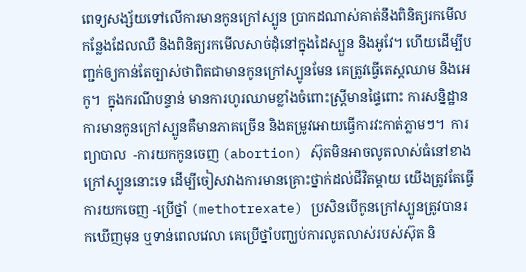ពេទ្យសង្ស័យទៅលើការមានកូនក្រៅស្បូន ប្រាកដណាស់គាត់នឹងពិនិត្យរកមើលកន្លែងដែលឈឺ និងពិនិត្យរកមើលសាច់ដុំនៅក្នុងដៃស្បួន និងអូវែ។ ហើយដើម្បីបញ្ជក់ឲ្យកាន់តែច្បាស់ថាពិតជាមានកូនក្រៅស្បូនមែន គេត្រូវធ្វើតេស្តឈាម និងអេកូ។  ក្នុងករណីបន្ទាន់ មានការហូរឈាមខ្លាំងចំពោះស្ត្រីមានផ្ទៃពោះ ការសនិ្នដ្ឋានការមានកូនក្រៅស្បូនគឺមានភាគច្រើន និងតម្រូវអោយធ្វើការវះកាត់ភ្លាមៗ។  ការព្យាបាល  -ការយកកូនចេញ (abortion) ស៊ុតមិនអាចលូតលាស់ធំនៅខាងក្រៅស្បូននោះទេ ដើម្បីចៀសវាងការមានគ្រោះថ្នាក់ដល់ជីវិតម្ដាយ យើងត្រូវតែធ្វើការយកចេញ -ប្រើថ្នាំ (methotrexate) ប្រសិនបើកូនក្រៅស្បូនត្រូវបានរកឃើញមុន ឬទាន់ពេលវេលា គេប្រើថ្នាំបញ្ឃប់ការលូតលាស់របស់ស៊ុត និ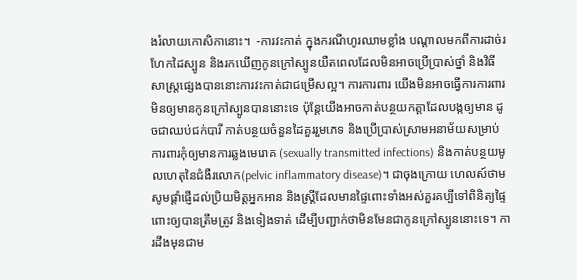ងរំលាយកោសិកានោះ។  -ការវះកាត់ ក្នុងករណីហូរឈាមខ្លាំង បណ្ដាលមកពីការដាច់រហែកដៃស្បូន និងរកឃើញកូនក្រៅស្បូនយឺតពេលដែលមិនអាចប្រើប្រាស់ថ្នាំ និងវិធីសាស្ត្រផ្សេងបាននោះការវះកាត់ជាជម្រើសល្អ។ ការការពារ យើងមិនអាចធ្វើការការពារមិនឲ្យមានកូនក្រៅស្បូនបាននោះទេ ប៉ុន្តែយើងអាចកាត់បន្ថយកត្តាដែលបង្កឲ្យមាន ដូចជាឈប់ជក់បារី កាត់បន្ថយចំនួនដៃគួររួមភេទ និងប្រើប្រាស់ស្រាមអនាម័យសម្រាប់ការពារកុំឲ្យមានការឆ្លងមេរោគ (sexually transmitted infections) និងកាត់បន្ថយមូលហេតុនៃជំងឺរលោក(pelvic inflammatory disease)។ ជាចុងក្រោយ ហេលស៍ថាម សូមផ្ដាំផ្ញើដល់ប្រិយមិត្តអ្នកអាន និងស្ត្រីដែលមានផ្ទៃពោះទាំងអស់គួរគប្បីទៅពិនិត្យផ្ទៃពោះឲ្យបានត្រឹមត្រូវ និងទៀងទាត់ ដើម្បីបញ្ជាក់ថាមិនមែនជាកូនក្រៅស្បូននោះទេ។ ការដឹងមុនជាម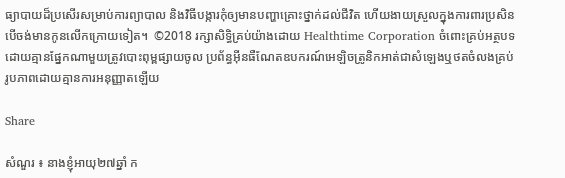ធ្យាបាយដ៏ប្រសើរសម្រាប់ការព្យាបាល និងវិធីបង្ការកុំឲ្យមានបញ្ហាគ្រោះថ្នាក់ដល់ជីវិត ហើយងាយស្រួលក្នុងការពារប្រសិនបើចង់មានកូនលើកក្រោយទៀត។  ©2018 រក្សាសិទ្ធិគ្រប់យ៉ាងដោយ Healthtime Corporation ចំពោះគ្រប់អត្ថបទដោយគ្មានផ្នែកណាមួយត្រូវបោះពុម្ពផ្សាយចូល ប្រព័ន្ធអ៊ីនធឺណែតឧបករណ៍អេឡិចត្រូនិកអាត់ជាសំឡេងឬថតចំលងគ្រប់រូបភាពដោយគ្មានការអនុញ្ញាតឡើយ

Share

សំណួរ ៖ នាងខ្ញុំអាយុ២៧ឆ្នាំ ក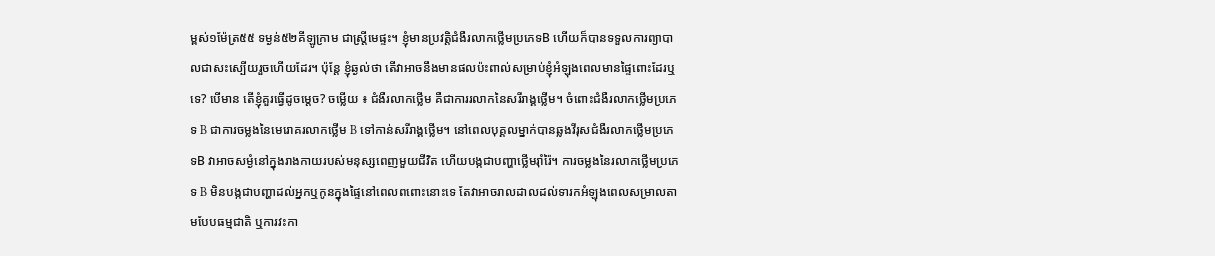ម្ពស់១ម៉ែត្រ៥៥ ទម្ងន់៥២គីឡូក្រាម ជាស្ត្រីមេផ្ទះ។ ខ្ញុំមានប្រវត្តិជំងឺរលាកថ្លើមប្រភេទB ហើយក៏បានទទួលការព្យាបាលជាសះស្បើយរួចហើយដែរ។ ប៉ុន្តែ ខ្ញុំឆ្ងល់ថា តើវាអាចនឹងមានផលប៉ះពាល់សម្រាប់ខ្ញុំអំឡុងពេលមានផ្ទៃពោះដែរឬទេ? បើមាន តើខ្ញុំគួរធ្វើដូចម្តេច? ចម្លើយ ៖ ជំងឺរលាកថ្លើម គឺជាការរលាកនៃសរីរាង្គថ្លើម។ ចំពោះជំងឺរលាកថ្លើមប្រភេទ B ជាការចម្លងនៃមេរោគរលាកថ្លើម B ទៅកាន់សរីរាង្គថ្លើម។ នៅពេលបុគ្គលម្នាក់បានឆ្លងវីរុសជំងឺរលាកថ្លើមប្រភេទB វាអាចសម្ងំនៅក្នុងរាងកាយរបស់មនុស្សពេញមួយជីវិត ហើយបង្កជាបញ្ហាថ្លើមរ៉ាំរ៉ៃ។ ការចម្លងនៃរលាកថ្លើមប្រភេទ B មិនបង្កជាបញ្ហាដល់អ្នកឬកូនក្នុងផ្ទៃនៅពេលពពោះនោះទេ តែវាអាចរាលដាលដល់ទារកអំឡុងពេលសម្រាលតាមបែបធម្មជាតិ ឬការវះកា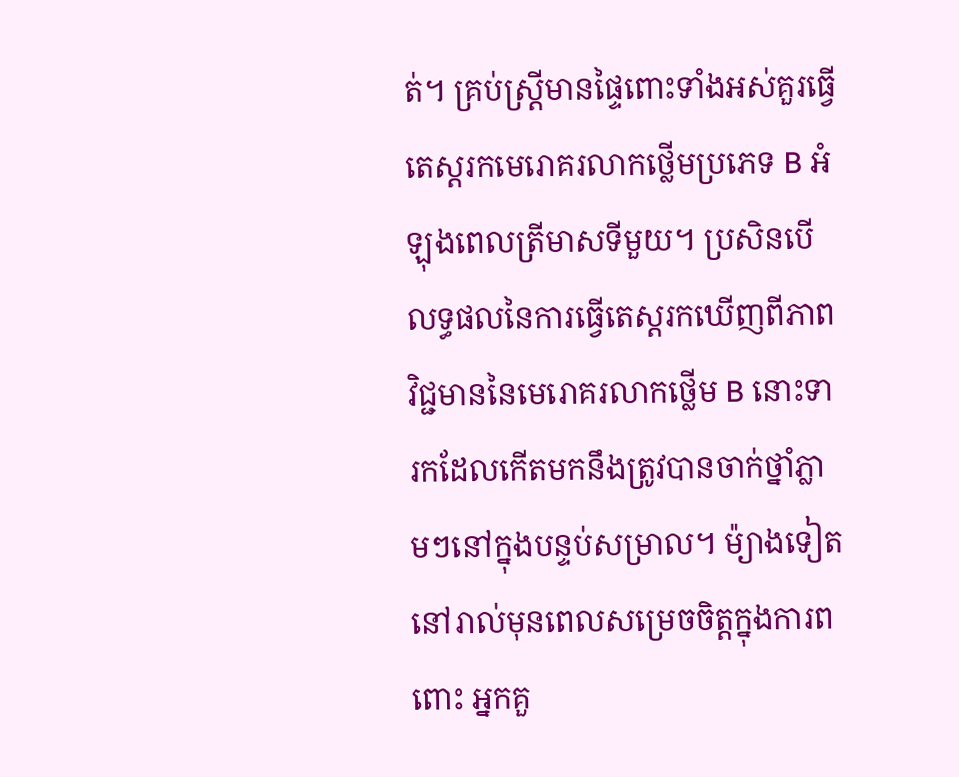ត់។ គ្រប់ស្រ្តីមានផ្ទៃពោះទាំងអស់គួរធ្វើតេស្តរកមេរោគរលាកថ្លើមប្រភេទ B អំឡុងពេលត្រីមាសទីមួយ។ ប្រសិនបើលទ្ធផលនៃការធ្វើតេស្តរកឃើញពីភាពវិជ្ជមាននៃមេរោគរលាកថ្លើម B នោះទារកដែលកើតមកនឹងត្រូវបានចាក់ថ្នាំភ្លាមៗនៅក្នុងបន្ទប់សម្រាល។ ម៉្យាងទៀត នៅរាល់មុនពេលសម្រេចចិត្តក្នុងការពពោះ អ្នកគួ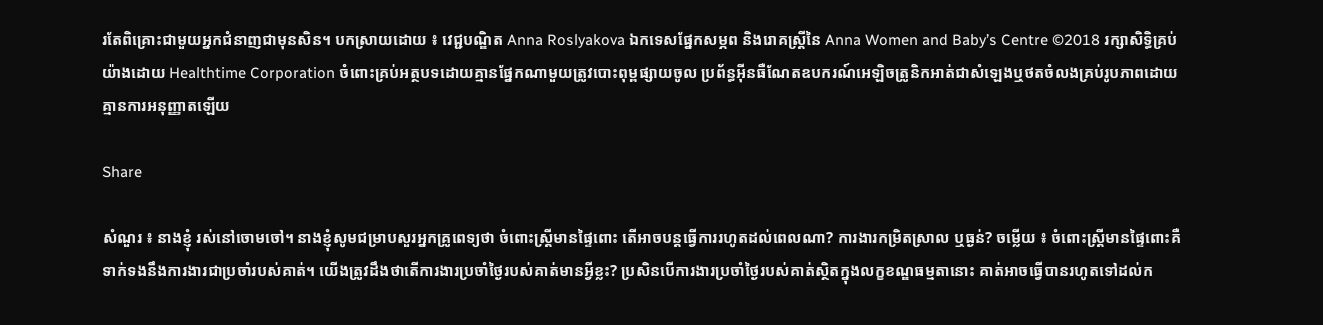រតែពិគ្រោះជាមួយអ្នកជំនាញជាមុនសិន។ បកស្រាយដោយ ៖ វេជ្ជបណ្ឌិត Anna Roslyakova ឯកទេសផ្នែកសម្ភព និងរោគស្រ្តីនៃ Anna Women and Baby’s Centre ©2018 រក្សាសិទ្ធិគ្រប់យ៉ាងដោយ Healthtime Corporation ចំពោះគ្រប់អត្ថបទដោយគ្មានផ្នែកណាមួយត្រូវបោះពុម្ពផ្សាយចូល ប្រព័ន្ធអ៊ីនធឺណែតឧបករណ៍អេឡិចត្រូនិកអាត់ជាសំឡេងឬថតចំលងគ្រប់រូបភាពដោយគ្មានការអនុញ្ញាតឡើយ

Share

សំណួរ ៖ នាងខ្ញុំ រស់នៅចោមចៅ។ នាងខ្ញុំសូមជម្រាបសួរអ្នកគ្រូពេទ្យថា ចំពោះស្រ្តីមានផ្ទៃពោះ តើអាចបន្តធ្វើការរហូតដល់ពេលណា? ការងារកម្រិតស្រាល ឬធ្ងន់? ចម្លើយ ៖ ចំពោះស្រ្តីមានផ្ទៃពោះគឺទាក់ទងនឹងការងារជាប្រចាំរបស់គាត់។ យើងត្រូវដឹងថាតើការងារប្រចាំថ្ងៃរបស់គាត់មានអ្វីខ្លះ? ប្រសិនបើការងារប្រចាំថ្ងៃរបស់គាត់ស្ថិតក្នុងលក្ខខណ្ឌធម្មតានោះ គាត់អាចធ្វើបានរហូតទៅដល់ក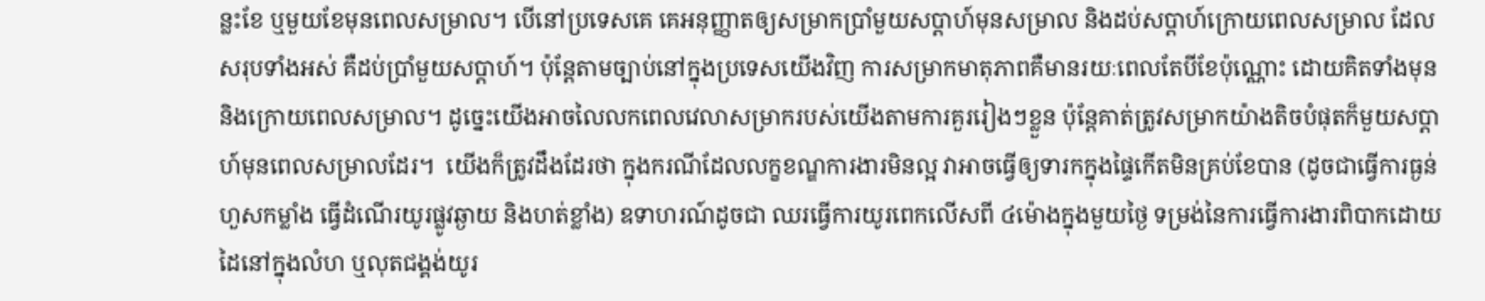ន្លះខែ ឬមួយខែមុនពេលសម្រាល។ បើនៅប្រទេសគេ គេអនុញ្ញាតឲ្យសម្រាកប្រាំមួយសប្តាហ៍មុនសម្រាល និងដប់សប្តាហ៍ក្រោយពេលសម្រាល ដែលសរុបទាំងអស់ គឺដប់ប្រាំមួយសប្តាហ៍។ ប៉ុន្តែតាមច្បាប់នៅក្នុងប្រទេសយើងវិញ ការសម្រាកមាតុភាពគឺមានរយៈពេលតែបីខែប៉ុណ្ណោះ ដោយគិតទាំងមុន និងក្រោយពេលសម្រាល។ ដូច្នេះយើងអាចលៃលកពេលវេលាសម្រាករបស់យើងតាមការគួររៀងៗខ្លួន ប៉ុន្តែគាត់ត្រូវសម្រាកយ៉ាងតិចបំផុតក៏មួយសប្តាហ៍មុនពេលសម្រាលដែរ។  យើងក៏ត្រូវដឹងដែរថា ក្នុងករណីដែលលក្ខខណ្ឌការងារមិនល្អ វាអាចធ្វើឲ្យទារកក្នុងផ្ទៃកើតមិនគ្រប់ខែបាន (ដូចជាធ្វើការធ្ងន់ហួសកម្លាំង ធ្វើដំណើរយូរផ្លូវឆ្ងាយ និងហត់ខ្លាំង) ឧទាហរណ៍ដូចជា ឈរធ្វើការយូរពេកលើសពី ៤ម៉ោងក្នុងមួយថ្ងៃ ទម្រង់នៃការធ្វើការងារពិបាកដោយដៃនៅក្នុងលំហ ឬលុតជង្គង់យូរ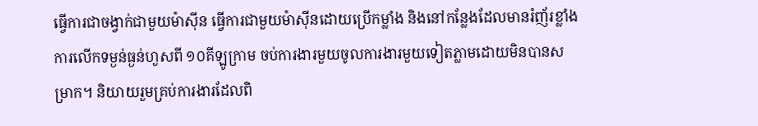ធ្វើការជាចង្វាក់ជាមួយម៉ាស៊ីន ធ្វើការជាមួយម៉ាស៊ីនដោយប្រើកម្លាំង និងនៅកន្លែងដែលមានរំញ័រខ្លាំង ការលើកទម្ងន់ធ្ងន់ហួសពី ១០គីឡូក្រាម ចប់ការងារមួយចូលការងារមួយទៀតភ្លាមដោយមិនបានសម្រាក។ និយាយរួមគ្រប់ការងារដែលពិ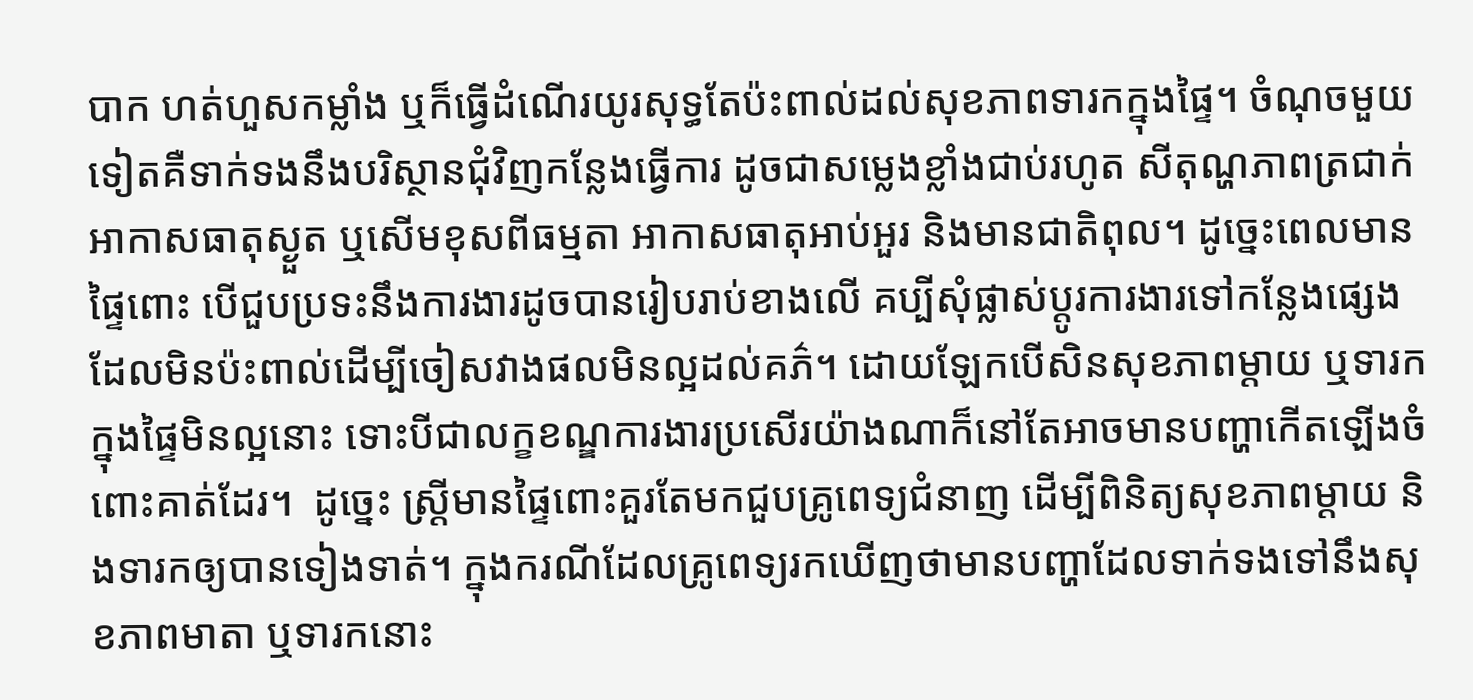បាក ហត់ហួសកម្លាំង ឬក៏ធ្វើដំណើរយូរសុទ្ធតែប៉ះពាល់ដល់សុខភាពទារកក្នុងផ្ទៃ។ ចំណុចមួយទៀតគឺទាក់ទងនឹងបរិស្ថានជុំវិញកន្លែងធ្វើការ ដូចជាសម្លេងខ្លាំងជាប់រហូត សីតុណ្ហភាពត្រជាក់ អាកាសធាតុស្ងួត ឬសើមខុសពីធម្មតា អាកាសធាតុអាប់អួរ និងមានជាតិពុល។ ដូច្នេះពេលមានផ្ទៃពោះ បើជួបប្រទះនឹងការងារដូចបានរៀបរាប់ខាងលើ គប្បីសុំផ្លាស់ប្តូរការងារទៅកន្លែងផ្សេងដែលមិនប៉ះពាល់ដើម្បីចៀសវាងផលមិនល្អដល់គភ៌។ ដោយឡែកបើសិនសុខភាពម្តាយ ឬទារកក្នុងផ្ទៃមិនល្អនោះ ទោះបីជាលក្ខខណ្ឌការងារប្រសើរយ៉ាងណាក៏នៅតែអាចមានបញ្ហាកើតឡើងចំពោះគាត់ដែរ។  ដូច្នេះ ស្រ្តីមានផ្ទៃពោះគួរតែមកជួបគ្រូពេទ្យជំនាញ ដើម្បីពិនិត្យសុខភាពម្តាយ និងទារកឲ្យបានទៀងទាត់។ ក្នុងករណីដែលគ្រូពេទ្យរកឃើញថាមានបញ្ហាដែលទាក់ទងទៅនឹងសុខភាពមាតា ឬទារកនោះ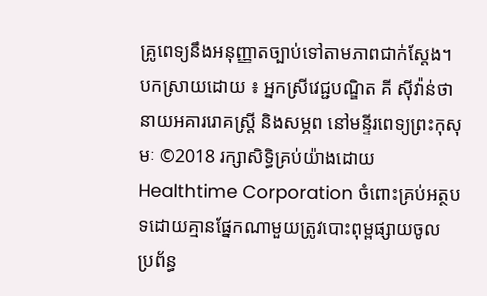គ្រូពេទ្យនឹងអនុញ្ញាតច្បាប់ទៅតាមភាពជាក់ស្តែង។  បកស្រាយដោយ ៖ អ្នកស្រីវេជ្ជបណ្ឌិត គី ស៊ីវ៉ាន់ថា នាយអគាររោគស្រ្តី និងសម្ភព នៅមន្ទីរពេទ្យព្រះកុសុមៈ ©2018 រក្សាសិទ្ធិគ្រប់យ៉ាងដោយ Healthtime Corporation ចំពោះគ្រប់អត្ថបទដោយគ្មានផ្នែកណាមួយត្រូវបោះពុម្ពផ្សាយចូល ប្រព័ន្ធ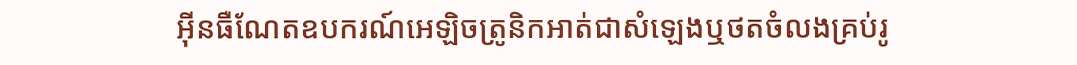អ៊ីនធឺណែតឧបករណ៍អេឡិចត្រូនិកអាត់ជាសំឡេងឬថតចំលងគ្រប់រូ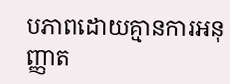បភាពដោយគ្មានការអនុញ្ញាត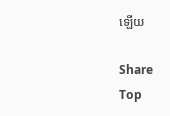ឡើយ

Share
Top